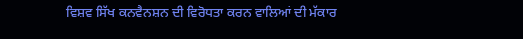ਵਿਸ਼ਵ ਸਿੱਖ ਕਨਵੈਨਸ਼ਨ ਦੀ ਵਿਰੋਧਤਾ ਕਰਨ ਵਾਲਿਆਂ ਦੀ ਮੱਕਾਰ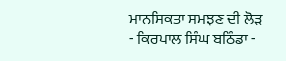ਮਾਨਸਿਕਤਾ ਸਮਝਣ ਦੀ ਲੋੜ
- ਕਿਰਪਾਲ ਸਿੰਘ ਬਠਿੰਡਾ -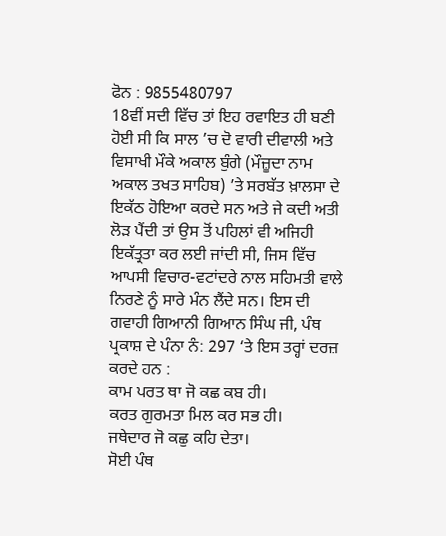ਫੋਨ : 9855480797
18ਵੀਂ ਸਦੀ ਵਿੱਚ ਤਾਂ ਇਹ ਰਵਾਇਤ ਹੀ ਬਣੀ ਹੋਈ ਸੀ ਕਿ ਸਾਲ ’ਚ ਦੋ ਵਾਰੀ ਦੀਵਾਲੀ ਅਤੇ ਵਿਸਾਖੀ ਮੌਕੇ ਅਕਾਲ ਬੁੰਗੇ (ਮੌਜ਼ੂਦਾ ਨਾਮ ਅਕਾਲ ਤਖਤ ਸਾਹਿਬ) ’ਤੇ ਸਰਬੱਤ ਖ਼ਾਲਸਾ ਦੇ ਇਕੱਠ ਹੋਇਆ ਕਰਦੇ ਸਨ ਅਤੇ ਜੇ ਕਦੀ ਅਤੀ ਲੋੜ ਪੈਂਦੀ ਤਾਂ ਉਸ ਤੋਂ ਪਹਿਲਾਂ ਵੀ ਅਜਿਹੀ ਇਕੱਤ੍ਰਤਾ ਕਰ ਲਈ ਜਾਂਦੀ ਸੀ, ਜਿਸ ਵਿੱਚ ਆਪਸੀ ਵਿਚਾਰ-ਵਟਾਂਦਰੇ ਨਾਲ ਸਹਿਮਤੀ ਵਾਲੇ ਨਿਰਣੇ ਨੂੰ ਸਾਰੇ ਮੰਨ ਲੈਂਦੇ ਸਨ। ਇਸ ਦੀ ਗਵਾਹੀ ਗਿਆਨੀ ਗਿਆਨ ਸਿੰਘ ਜੀ, ਪੰਥ ਪ੍ਰਕਾਸ਼ ਦੇ ਪੰਨਾ ਨੰ: 297 ‘ਤੇ ਇਸ ਤਰ੍ਹਾਂ ਦਰਜ਼ ਕਰਦੇ ਹਨ :
ਕਾਮ ਪਰਤ ਥਾ ਜੋ ਕਛ ਕਬ ਹੀ।
ਕਰਤ ਗੁਰਮਤਾ ਮਿਲ ਕਰ ਸਭ ਹੀ।
ਜਥੇਦਾਰ ਜੋ ਕਛੁ ਕਹਿ ਦੇਤਾ।
ਸੋਈ ਪੰਥ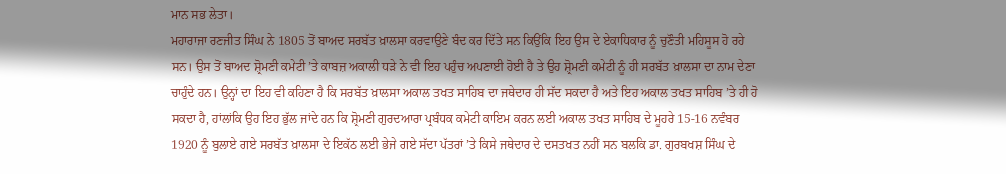ਮਾਨ ਸਭ ਲੇਤਾ।
ਮਹਾਰਾਜਾ ਰਣਜੀਤ ਸਿੰਘ ਨੇ 1805 ਤੋਂ ਬਾਅਦ ਸਰਬੱਤ ਖ਼ਾਲਸਾ ਕਰਵਾਉਣੇ ਬੰਦ ਕਰ ਦਿੱਤੇ ਸਨ ਕਿਉਂਕਿ ਇਹ ਉਸ ਦੇ ਏਕਾਧਿਕਾਰ ਨੂੰ ਚੁਣੌਤੀ ਮਹਿਸੂਸ ਹੋ ਰਹੇ ਸਨ। ਉਸ ਤੋਂ ਬਾਅਦ ਸ਼੍ਰੋਮਣੀ ਕਮੇਟੀ ’ਤੇ ਕਾਬਜ਼ ਅਕਾਲੀ ਧੜੇ ਨੇ ਵੀ ਇਹ ਪਹੁੰਚ ਅਪਣਾਈ ਹੋਈ ਹੈ ਤੇ ਉਹ ਸ਼੍ਰੋਮਣੀ ਕਮੇਟੀ ਨੂੰ ਹੀ ਸਰਬੱਤ ਖ਼ਾਲਸਾ ਦਾ ਨਾਮ ਦੇਣਾ ਚਾਹੁੰਦੇ ਹਨ। ਉਨ੍ਹਾਂ ਦਾ ਇਹ ਵੀ ਕਹਿਣਾ ਹੈ ਕਿ ਸਰਬੱਤ ਖ਼ਾਲਸਾ ਅਕਾਲ ਤਖਤ ਸਾਹਿਬ ਦਾ ਜਥੇਦਾਰ ਹੀ ਸੱਦ ਸਕਦਾ ਹੈ ਅਤੇ ਇਹ ਅਕਾਲ ਤਖਤ ਸਾਹਿਬ ’ਤੇ ਹੀ ਹੋ ਸਕਦਾ ਹੈ, ਹਾਂਲਾਂਕਿ ਉਹ ਇਹ ਭੁੱਲ ਜਾਂਦੇ ਹਨ ਕਿ ਸ਼੍ਰੋਮਣੀ ਗੁਰਦਆਰਾ ਪ੍ਰਬੰਧਕ ਕਮੇਟੀ ਕਾਇਮ ਕਰਨ ਲਈ ਅਕਾਲ ਤਖਤ ਸਾਹਿਬ ਦੇ ਮੂਹਰੇ 15-16 ਨਵੰਬਰ 1920 ਨੂੰ ਬੁਲਾਏ ਗਏ ਸਰਬੱਤ ਖ਼ਾਲਸਾ ਦੇ ਇਕੱਠ ਲਈ ਭੇਜੇ ਗਏ ਸੱਦਾ ਪੱਤਰਾਂ ’ਤੇ ਕਿਸੇ ਜਥੇਦਾਰ ਦੇ ਦਸਤਖਤ ਨਹੀਂ ਸਨ ਬਲਕਿ ਡਾ. ਗੁਰਬਖਸ਼ ਸਿੰਘ ਦੇ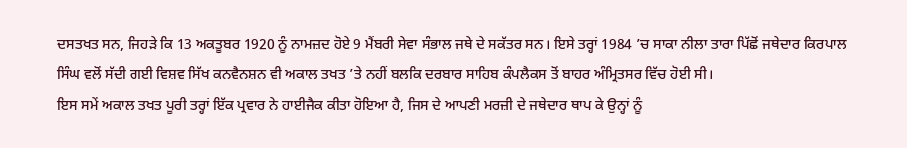ਦਸਤਖਤ ਸਨ, ਜਿਹੜੇ ਕਿ 13 ਅਕਤੂਬਰ 1920 ਨੂੰ ਨਾਮਜ਼ਦ ਹੋਏ 9 ਮੈਂਬਰੀ ਸੇਵਾ ਸੰਭਾਲ ਜਥੇ ਦੇ ਸਕੱਤਰ ਸਨ। ਇਸੇ ਤਰ੍ਹਾਂ 1984 ’ਚ ਸਾਕਾ ਨੀਲਾ ਤਾਰਾ ਪਿੱਛੋਂ ਜਥੇਦਾਰ ਕਿਰਪਾਲ ਸਿੰਘ ਵਲੋਂ ਸੱਦੀ ਗਈ ਵਿਸ਼ਵ ਸਿੱਖ ਕਨਵੈਨਸ਼ਨ ਵੀ ਅਕਾਲ ਤਖਤ ’ਤੇ ਨਹੀਂ ਬਲਕਿ ਦਰਬਾਰ ਸਾਹਿਬ ਕੰਪਲੈਕਸ ਤੋਂ ਬਾਹਰ ਅੰਮ੍ਰਿਤਸਰ ਵਿੱਚ ਹੋਈ ਸੀ।
ਇਸ ਸਮੇਂ ਅਕਾਲ ਤਖਤ ਪੂਰੀ ਤਰ੍ਹਾਂ ਇੱਕ ਪ੍ਰਵਾਰ ਨੇ ਹਾਈਜੈਕ ਕੀਤਾ ਹੋਇਆ ਹੈ, ਜਿਸ ਦੇ ਆਪਣੀ ਮਰਜ਼ੀ ਦੇ ਜਥੇਦਾਰ ਥਾਪ ਕੇ ਉਨ੍ਹਾਂ ਨੂੰ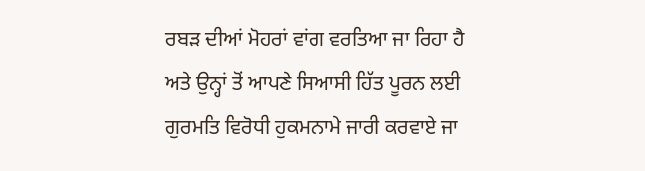ਰਬੜ ਦੀਆਂ ਮੋਹਰਾਂ ਵਾਂਗ ਵਰਤਿਆ ਜਾ ਰਿਹਾ ਹੈ ਅਤੇ ਉਨ੍ਹਾਂ ਤੋਂ ਆਪਣੇ ਸਿਆਸੀ ਹਿੱਤ ਪੂਰਨ ਲਈ ਗੁਰਮਤਿ ਵਿਰੋਧੀ ਹੁਕਮਨਾਮੇ ਜਾਰੀ ਕਰਵਾਏ ਜਾ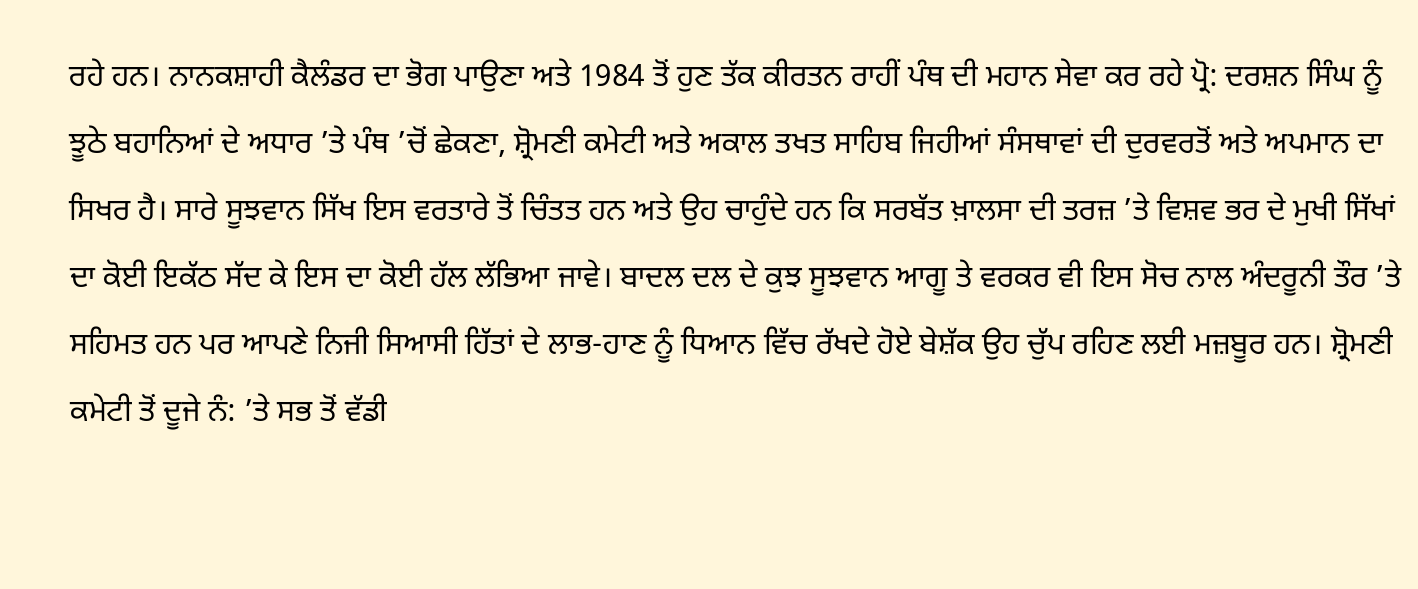ਰਹੇ ਹਨ। ਨਾਨਕਸ਼ਾਹੀ ਕੈਲੰਡਰ ਦਾ ਭੋਗ ਪਾਉਣਾ ਅਤੇ 1984 ਤੋਂ ਹੁਣ ਤੱਕ ਕੀਰਤਨ ਰਾਹੀਂ ਪੰਥ ਦੀ ਮਹਾਨ ਸੇਵਾ ਕਰ ਰਹੇ ਪ੍ਰੋ: ਦਰਸ਼ਨ ਸਿੰਘ ਨੂੰ ਝੂਠੇ ਬਹਾਨਿਆਂ ਦੇ ਅਧਾਰ ’ਤੇ ਪੰਥ ’ਚੋਂ ਛੇਕਣਾ, ਸ਼੍ਰੋਮਣੀ ਕਮੇਟੀ ਅਤੇ ਅਕਾਲ ਤਖਤ ਸਾਹਿਬ ਜਿਹੀਆਂ ਸੰਸਥਾਵਾਂ ਦੀ ਦੁਰਵਰਤੋਂ ਅਤੇ ਅਪਮਾਨ ਦਾ ਸਿਖਰ ਹੈ। ਸਾਰੇ ਸੂਝਵਾਨ ਸਿੱਖ ਇਸ ਵਰਤਾਰੇ ਤੋਂ ਚਿੰਤਤ ਹਨ ਅਤੇ ਉਹ ਚਾਹੁੰਦੇ ਹਨ ਕਿ ਸਰਬੱਤ ਖ਼ਾਲਸਾ ਦੀ ਤਰਜ਼ ’ਤੇ ਵਿਸ਼ਵ ਭਰ ਦੇ ਮੁਖੀ ਸਿੱਖਾਂ ਦਾ ਕੋਈ ਇਕੱਠ ਸੱਦ ਕੇ ਇਸ ਦਾ ਕੋਈ ਹੱਲ ਲੱਭਿਆ ਜਾਵੇ। ਬਾਦਲ ਦਲ ਦੇ ਕੁਝ ਸੂਝਵਾਨ ਆਗੂ ਤੇ ਵਰਕਰ ਵੀ ਇਸ ਸੋਚ ਨਾਲ ਅੰਦਰੂਨੀ ਤੌਰ ’ਤੇ ਸਹਿਮਤ ਹਨ ਪਰ ਆਪਣੇ ਨਿਜੀ ਸਿਆਸੀ ਹਿੱਤਾਂ ਦੇ ਲਾਭ-ਹਾਣ ਨੂੰ ਧਿਆਨ ਵਿੱਚ ਰੱਖਦੇ ਹੋਏ ਬੇਸ਼ੱਕ ਉਹ ਚੁੱਪ ਰਹਿਣ ਲਈ ਮਜ਼ਬੂਰ ਹਨ। ਸ਼੍ਰੋਮਣੀ ਕਮੇਟੀ ਤੋਂ ਦੂਜੇ ਨੰ: ’ਤੇ ਸਭ ਤੋਂ ਵੱਡੀ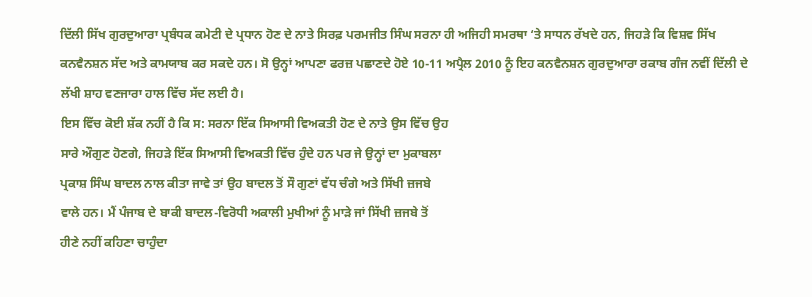ਦਿੱਲੀ ਸਿੱਖ ਗੁਰਦੁਆਰਾ ਪ੍ਰਬੰਧਕ ਕਮੇਟੀ ਦੇ ਪ੍ਰਧਾਨ ਹੋਣ ਦੇ ਨਾਤੇ ਸਿਰਫ਼ ਪਰਮਜੀਤ ਸਿੰਘ ਸਰਨਾ ਹੀ ਅਜਿਹੀ ਸਮਰਥਾ ‘ਤੇ ਸਾਧਨ ਰੱਖਦੇ ਹਨ, ਜਿਹੜੇ ਕਿ ਵਿਸ਼ਵ ਸਿੱਖ ਕਨਵੈਨਸ਼ਨ ਸੱਦ ਅਤੇ ਕਾਮਯਾਬ ਕਰ ਸਕਦੇ ਹਨ। ਸੋ ਉਨ੍ਹਾਂ ਆਪਣਾ ਫਰਜ਼ ਪਛਾਣਦੇ ਹੋਏ 10-11 ਅਪ੍ਰੈਲ 2010 ਨੂੰ ਇਹ ਕਨਵੈਨਸ਼ਨ ਗੁਰਦੁਆਰਾ ਰਕਾਬ ਗੰਜ ਨਵੀਂ ਦਿੱਲੀ ਦੇ ਲੱਖੀ ਸ਼ਾਹ ਵਣਜਾਰਾ ਹਾਲ ਵਿੱਚ ਸੱਦ ਲਈ ਹੈ।
ਇਸ ਵਿੱਚ ਕੋਈ ਸ਼ੱਕ ਨਹੀਂ ਹੈ ਕਿ ਸ: ਸਰਨਾ ਇੱਕ ਸਿਆਸੀ ਵਿਅਕਤੀ ਹੋਣ ਦੇ ਨਾਤੇ ਉਸ ਵਿੱਚ ਉਹ
ਸਾਰੇ ਔਗੁਣ ਹੋਣਗੇ, ਜਿਹੜੇ ਇੱਕ ਸਿਆਸੀ ਵਿਅਕਤੀ ਵਿੱਚ ਹੁੰਦੇ ਹਨ ਪਰ ਜੇ ਉਨ੍ਹਾਂ ਦਾ ਮੁਕਾਬਲਾ
ਪ੍ਰਕਾਸ਼ ਸਿੰਘ ਬਾਦਲ ਨਾਲ ਕੀਤਾ ਜਾਵੇ ਤਾਂ ਉਹ ਬਾਦਲ ਤੋਂ ਸੌ ਗੁਣਾਂ ਵੱਧ ਚੰਗੇ ਅਤੇ ਸਿੱਖੀ ਜ਼ਜਬੇ
ਵਾਲੇ ਹਨ। ਮੈਂ ਪੰਜਾਬ ਦੇ ਬਾਕੀ ਬਾਦਲ-ਵਿਰੋਧੀ ਅਕਾਲੀ ਮੁਖੀਆਂ ਨੂੰ ਮਾੜੇ ਜਾਂ ਸਿੱਖੀ ਜ਼ਜਬੇ ਤੋਂ
ਹੀਣੇ ਨਹੀਂ ਕਹਿਣਾ ਚਾਹੁੰਦਾ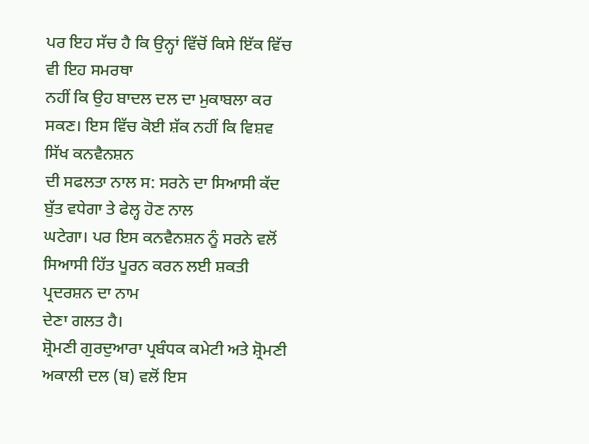ਪਰ ਇਹ ਸੱਚ ਹੈ ਕਿ ਉਨ੍ਹਾਂ ਵਿੱਚੋਂ ਕਿਸੇ ਇੱਕ ਵਿੱਚ ਵੀ ਇਹ ਸਮਰਥਾ
ਨਹੀਂ ਕਿ ਉਹ ਬਾਦਲ ਦਲ ਦਾ ਮੁਕਾਬਲਾ ਕਰ ਸਕਣ। ਇਸ ਵਿੱਚ ਕੋਈ ਸ਼ੱਕ ਨਹੀਂ ਕਿ ਵਿਸ਼ਵ ਸਿੱਖ ਕਨਵੈਨਸ਼ਨ
ਦੀ ਸਫਲਤਾ ਨਾਲ ਸ: ਸਰਨੇ ਦਾ ਸਿਆਸੀ ਕੱਦ ਬੁੱਤ ਵਧੇਗਾ ਤੇ ਫੇਲ੍ਹ ਹੋਣ ਨਾਲ
ਘਟੇਗਾ। ਪਰ ਇਸ ਕਨਵੈਨਸ਼ਨ ਨੂੰ ਸਰਨੇ ਵਲੋਂ ਸਿਆਸੀ ਹਿੱਤ ਪੂਰਨ ਕਰਨ ਲਈ ਸ਼ਕਤੀ ਪ੍ਰਦਰਸ਼ਨ ਦਾ ਨਾਮ
ਦੇਣਾ ਗਲਤ ਹੈ।
ਸ਼੍ਰੋਮਣੀ ਗੁਰਦੁਆਰਾ ਪ੍ਰਬੰਧਕ ਕਮੇਟੀ ਅਤੇ ਸ਼੍ਰੋਮਣੀ ਅਕਾਲੀ ਦਲ (ਬ) ਵਲੋਂ ਇਸ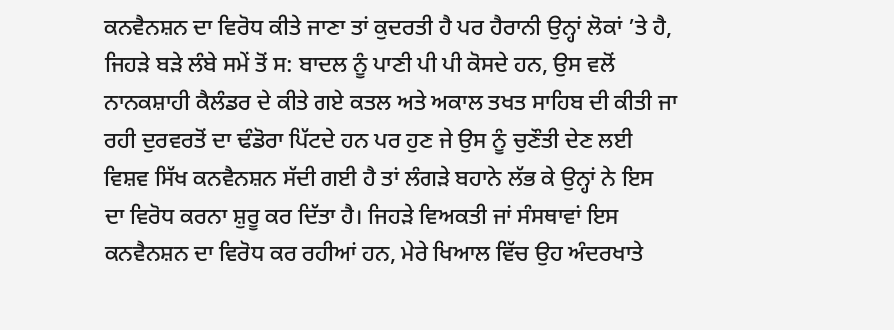ਕਨਵੈਨਸ਼ਨ ਦਾ ਵਿਰੋਧ ਕੀਤੇ ਜਾਣਾ ਤਾਂ ਕੁਦਰਤੀ ਹੈ ਪਰ ਹੈਰਾਨੀ ਉਨ੍ਹਾਂ ਲੋਕਾਂ ’ਤੇ ਹੈ, ਜਿਹੜੇ ਬੜੇ ਲੰਬੇ ਸਮੇਂ ਤੋਂ ਸ: ਬਾਦਲ ਨੂੰ ਪਾਣੀ ਪੀ ਪੀ ਕੋਸਦੇ ਹਨ, ਉਸ ਵਲੋਂ ਨਾਨਕਸ਼ਾਹੀ ਕੈਲੰਡਰ ਦੇ ਕੀਤੇ ਗਏ ਕਤਲ ਅਤੇ ਅਕਾਲ ਤਖਤ ਸਾਹਿਬ ਦੀ ਕੀਤੀ ਜਾ ਰਹੀ ਦੁਰਵਰਤੋਂ ਦਾ ਢੰਡੋਰਾ ਪਿੱਟਦੇ ਹਨ ਪਰ ਹੁਣ ਜੇ ਉਸ ਨੂੰ ਚੁਣੌਤੀ ਦੇਣ ਲਈ ਵਿਸ਼ਵ ਸਿੱਖ ਕਨਵੈਨਸ਼ਨ ਸੱਦੀ ਗਈ ਹੈ ਤਾਂ ਲੰਗੜੇ ਬਹਾਨੇ ਲੱਭ ਕੇ ਉਨ੍ਹਾਂ ਨੇ ਇਸ ਦਾ ਵਿਰੋਧ ਕਰਨਾ ਸ਼ੁਰੂ ਕਰ ਦਿੱਤਾ ਹੈ। ਜਿਹੜੇ ਵਿਅਕਤੀ ਜਾਂ ਸੰਸਥਾਵਾਂ ਇਸ ਕਨਵੈਨਸ਼ਨ ਦਾ ਵਿਰੋਧ ਕਰ ਰਹੀਆਂ ਹਨ, ਮੇਰੇ ਖਿਆਲ ਵਿੱਚ ਉਹ ਅੰਦਰਖਾਤੇ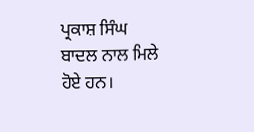ਪ੍ਰਕਾਸ਼ ਸਿੰਘ ਬਾਦਲ ਨਾਲ ਮਿਲੇ ਹੋਏ ਹਨ।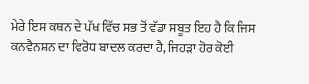ਮੇਰੇ ਇਸ ਕਥਨ ਦੇ ਪੱਖ ਵਿੱਚ ਸਭ ਤੋਂ ਵੱਡਾ ਸਬੂਤ ਇਹ ਹੈ ਕਿ ਜਿਸ ਕਨਵੈਨਸ਼ਨ ਦਾ ਵਿਰੋਧ ਬਾਦਲ ਕਰਦਾ ਹੈ, ਜਿਹੜਾ ਹੋਰ ਕੋਈ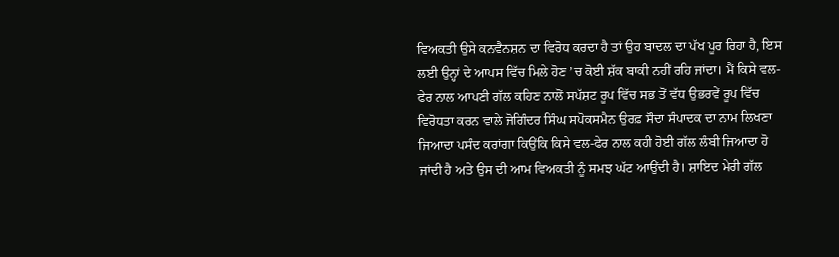ਵਿਅਕਤੀ ਉਸੇ ਕਨਵੈਨਸ਼ਨ ਦਾ ਵਿਰੋਧ ਕਰਦਾ ਹੈ ਤਾਂ ਉਹ ਬਾਦਲ ਦਾ ਪੱਖ ਪੂਰ ਰਿਹਾ ਹੈ, ਇਸ ਲਈ ਉਨ੍ਹਾਂ ਦੇ ਆਪਸ ਵਿੱਚ ਮਿਲੇ ਹੋਣ ’ਚ ਕੋਈ ਸ਼ੱਕ ਬਾਕੀ ਨਹੀਂ ਰਹਿ ਜਾਂਦਾ। ਮੈਂ ਕਿਸੇ ਵਲ-ਫੇਰ ਨਾਲ ਆਪਣੀ ਗੱਲ ਕਹਿਣ ਨਾਲੋਂ ਸਪੱਸ਼ਟ ਰੂਪ ਵਿੱਚ ਸਭ ਤੋਂ ਵੱਧ ਉਭਰਵੇਂ ਰੂਪ ਵਿੱਚ ਵਿਰੋਧਤਾ ਕਰਨ ਵਾਲੇ ਜੋਗਿੰਦਰ ਸਿੰਘ ਸਪੋਕਸਮੈਨ ਉਰਫ਼ ਸੌਦਾ ਸੰਪਾਦਕ ਦਾ ਨਾਮ ਲਿਖਣਾ ਜਿਆਦਾ ਪਸੰਦ ਕਰਾਂਗਾ ਕਿਉਂਕਿ ਕਿਸੇ ਵਲ-ਫੇਰ ਨਾਲ ਕਹੀ ਹੋਈ ਗੱਲ ਲੰਬੀ ਜਿਆਦਾ ਹੋ ਜਾਂਦੀ ਹੈ ਅਤੇ ਉਸ ਦੀ ਆਮ ਵਿਅਕਤੀ ਨੂੰ ਸਮਝ ਘੱਟ ਆਉਂਦੀ ਹੈ। ਸ਼ਾਇਦ ਮੇਰੀ ਗੱਲ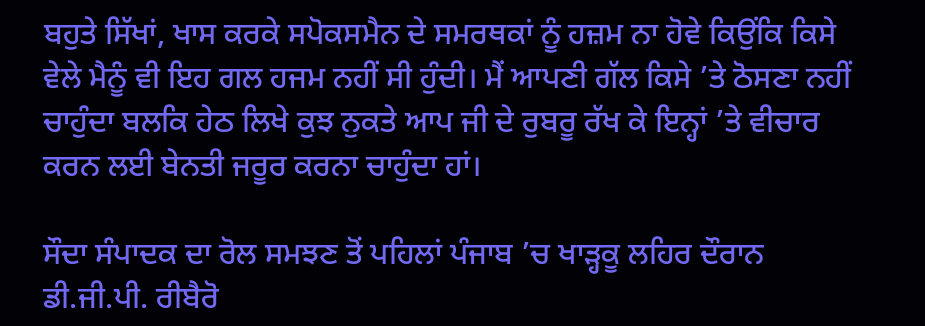ਬਹੁਤੇ ਸਿੱਖਾਂ, ਖਾਸ ਕਰਕੇ ਸਪੋਕਸਮੈਨ ਦੇ ਸਮਰਥਕਾਂ ਨੂੰ ਹਜ਼ਮ ਨਾ ਹੋਵੇ ਕਿਉਂਕਿ ਕਿਸੇ ਵੇਲੇ ਮੈਨੂੰ ਵੀ ਇਹ ਗਲ ਹਜਮ ਨਹੀਂ ਸੀ ਹੁੰਦੀ। ਮੈਂ ਆਪਣੀ ਗੱਲ ਕਿਸੇ ’ਤੇ ਠੋਸਣਾ ਨਹੀਂ ਚਾਹੁੰਦਾ ਬਲਕਿ ਹੇਠ ਲਿਖੇ ਕੁਝ ਨੁਕਤੇ ਆਪ ਜੀ ਦੇ ਰੁਬਰੂ ਰੱਖ ਕੇ ਇਨ੍ਹਾਂ ’ਤੇ ਵੀਚਾਰ ਕਰਨ ਲਈ ਬੇਨਤੀ ਜਰੂਰ ਕਰਨਾ ਚਾਹੁੰਦਾ ਹਾਂ।

ਸੌਦਾ ਸੰਪਾਦਕ ਦਾ ਰੋਲ ਸਮਝਣ ਤੋਂ ਪਹਿਲਾਂ ਪੰਜਾਬ ’ਚ ਖਾੜ੍ਹਕੂ ਲਹਿਰ ਦੌਰਾਨ ਡੀ.ਜੀ.ਪੀ. ਰੀਬੈਰੋ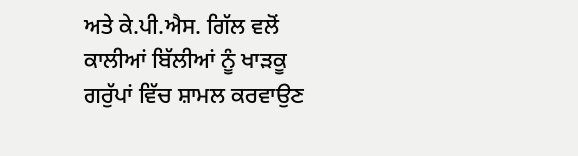ਅਤੇ ਕੇ.ਪੀ.ਐਸ. ਗਿੱਲ ਵਲੋਂ ਕਾਲੀਆਂ ਬਿੱਲੀਆਂ ਨੂੰ ਖਾੜਕੂ ਗਰੁੱਪਾਂ ਵਿੱਚ ਸ਼ਾਮਲ ਕਰਵਾਉਣ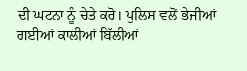ਦੀ ਘਟਨਾ ਨੂੰ ਚੇਤੇ ਕਰੋ। ਪੁਲਿਸ ਵਲੋਂ ਭੇਜੀਆਂ ਗਈਆਂ ਕਾਲੀਆਂ ਬਿੱਲੀਆਂ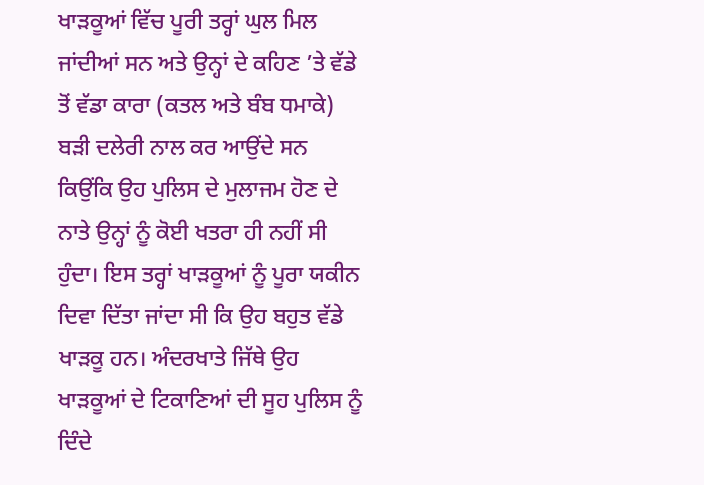ਖਾੜਕੂਆਂ ਵਿੱਚ ਪੂਰੀ ਤਰ੍ਹਾਂ ਘੁਲ ਮਿਲ ਜਾਂਦੀਆਂ ਸਨ ਅਤੇ ਉਨ੍ਹਾਂ ਦੇ ਕਹਿਣ ’ਤੇ ਵੱਡੇ ਤੋਂ ਵੱਡਾ ਕਾਰਾ (ਕਤਲ ਅਤੇ ਬੰਬ ਧਮਾਕੇ) ਬੜੀ ਦਲੇਰੀ ਨਾਲ ਕਰ ਆਉਂਦੇ ਸਨ ਕਿਉਂਕਿ ਉਹ ਪੁਲਿਸ ਦੇ ਮੁਲਾਜਮ ਹੋਣ ਦੇ ਨਾਤੇ ਉਨ੍ਹਾਂ ਨੂੰ ਕੋਈ ਖਤਰਾ ਹੀ ਨਹੀਂ ਸੀ ਹੁੰਦਾ। ਇਸ ਤਰ੍ਹਾਂ ਖਾੜਕੂਆਂ ਨੂੰ ਪੂਰਾ ਯਕੀਨ ਦਿਵਾ ਦਿੱਤਾ ਜਾਂਦਾ ਸੀ ਕਿ ਉਹ ਬਹੁਤ ਵੱਡੇ ਖਾੜਕੂ ਹਨ। ਅੰਦਰਖਾਤੇ ਜਿੱਥੇ ਉਹ ਖਾੜਕੂਆਂ ਦੇ ਟਿਕਾਣਿਆਂ ਦੀ ਸੂਹ ਪੁਲਿਸ ਨੂੰ ਦਿੰਦੇ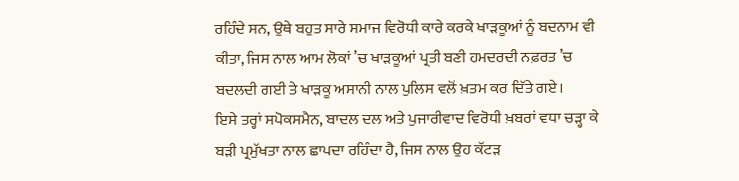ਰਹਿੰਦੇ ਸਨ, ਉਥੇ ਬਹੁਤ ਸਾਰੇ ਸਮਾਜ ਵਿਰੋਧੀ ਕਾਰੇ ਕਰਕੇ ਖਾੜਕੂਆਂ ਨੂੰ ਬਦਨਾਮ ਵੀ ਕੀਤਾ, ਜਿਸ ਨਾਲ ਆਮ ਲੋਕਾਂ ’ਚ ਖਾੜਕੂਆਂ ਪ੍ਰਤੀ ਬਣੀ ਹਮਦਰਦੀ ਨਫ਼ਰਤ ’ਚ ਬਦਲਦੀ ਗਈ ਤੇ ਖਾੜਕੂ ਅਸਾਨੀ ਨਾਲ ਪੁਲਿਸ ਵਲੋਂ ਖ਼ਤਮ ਕਰ ਦਿੱਤੇ ਗਏ।
ਇਸੇ ਤਰ੍ਹਾਂ ਸਪੋਕਸਮੈਨ, ਬਾਦਲ ਦਲ ਅਤੇ ਪੁਜਾਰੀਵਾਦ ਵਿਰੋਧੀ ਖ਼ਬਰਾਂ ਵਧਾ ਚੜ੍ਹਾ ਕੇ ਬੜੀ ਪ੍ਰਮੁੱਖਤਾ ਨਾਲ ਛਾਪਦਾ ਰਹਿੰਦਾ ਹੈ, ਜਿਸ ਨਾਲ ਉਹ ਕੱਟੜ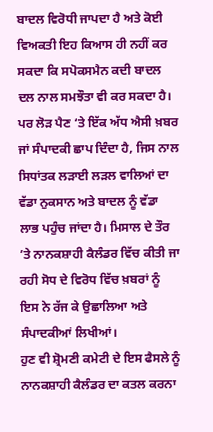ਬਾਦਲ ਵਿਰੋਧੀ ਜਾਪਦਾ ਹੈ ਅਤੇ ਕੋਈ ਵਿਅਕਤੀ ਇਹ ਕਿਆਸ ਹੀ ਨਹੀਂ ਕਰ ਸਕਦਾ ਕਿ ਸਪੋਕਸਮੈਨ ਕਦੀ ਬਾਦਲ ਦਲ ਨਾਲ ਸਮਝੌਤਾ ਵੀ ਕਰ ਸਕਦਾ ਹੈ। ਪਰ ਲੋੜ ਪੈਣ ‘ਤੇ ਇੱਕ ਅੱਧ ਐਸੀ ਖ਼ਬਰ ਜਾਂ ਸੰਪਾਦਕੀ ਛਾਪ ਦਿੰਦਾ ਹੈ, ਜਿਸ ਨਾਲ ਸਿਧਾਂਤਕ ਲੜਾਈ ਲੜਲ ਵਾਲਿਆਂ ਦਾ ਵੱਡਾ ਨੁਕਸਾਨ ਅਤੇ ਬਾਦਲ ਨੂੰ ਵੱਡਾ ਲਾਭ ਪਹੁੰਚ ਜਾਂਦਾ ਹੈ। ਮਿਸਾਲ ਦੇ ਤੌਰ ’ਤੇ ਨਾਨਕਸ਼ਾਹੀ ਕੈਲੰਡਰ ਵਿੱਚ ਕੀਤੀ ਜਾ ਰਹੀ ਸੋਧ ਦੇ ਵਿਰੋਧ ਵਿੱਚ ਖ਼ਬਰਾਂ ਨੂੰ ਇਸ ਨੇ ਰੱਜ ਕੇ ਉਛਾਲਿਆ ਅਤੇ ਸੰਪਾਦਕੀਆਂ ਲਿਖੀਆਂ।
ਹੁਣ ਵੀ ਸ਼੍ਰੋਮਣੀ ਕਮੇਟੀ ਦੇ ਇਸ ਫੈਸਲੇ ਨੂੰ ਨਾਨਕਸ਼ਾਹੀ ਕੈਲੰਡਰ ਦਾ ਕਤਲ ਕਰਨਾ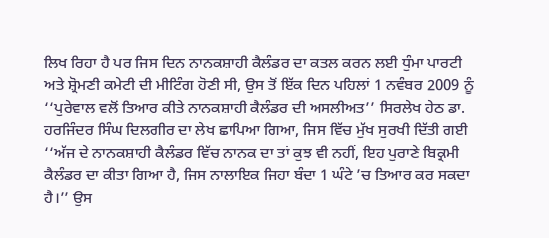ਲਿਖ ਰਿਹਾ ਹੈ ਪਰ ਜਿਸ ਦਿਨ ਨਾਨਕਸ਼ਾਹੀ ਕੈਲੰਡਰ ਦਾ ਕਤਲ ਕਰਨ ਲਈ ਧੁੰਮਾ ਪਾਰਟੀ ਅਤੇ ਸ਼੍ਰੋਮਣੀ ਕਮੇਟੀ ਦੀ ਮੀਟਿੰਗ ਹੋਣੀ ਸੀ, ਉਸ ਤੋਂ ਇੱਕ ਦਿਨ ਪਹਿਲਾਂ 1 ਨਵੰਬਰ 2009 ਨੂੰ ‘‘ਪੁਰੇਵਾਲ ਵਲੋਂ ਤਿਆਰ ਕੀਤੇ ਨਾਨਕਸ਼ਾਹੀ ਕੈਲੰਡਰ ਦੀ ਅਸਲੀਅਤ’’ ਸਿਰਲੇਖ ਹੇਠ ਡਾ. ਹਰਜਿੰਦਰ ਸਿੰਘ ਦਿਲਗੀਰ ਦਾ ਲੇਖ ਛਾਪਿਆ ਗਿਆ, ਜਿਸ ਵਿੱਚ ਮੁੱਖ ਸੁਰਖੀ ਦਿੱਤੀ ਗਈ ‘‘ਅੱਜ ਦੇ ਨਾਨਕਸ਼ਾਹੀ ਕੈਲੰਡਰ ਵਿੱਚ ਨਾਨਕ ਦਾ ਤਾਂ ਕੁਝ ਵੀ ਨਹੀਂ, ਇਹ ਪੁਰਾਣੇ ਬਿਕ੍ਰਮੀ ਕੈਲੰਡਰ ਦਾ ਕੀਤਾ ਗਿਆ ਹੈ, ਜਿਸ ਨਾਲਾਇਕ ਜਿਹਾ ਬੰਦਾ 1 ਘੰਟੇ ’ਚ ਤਿਆਰ ਕਰ ਸਕਦਾ ਹੈ।’’ ਉਸ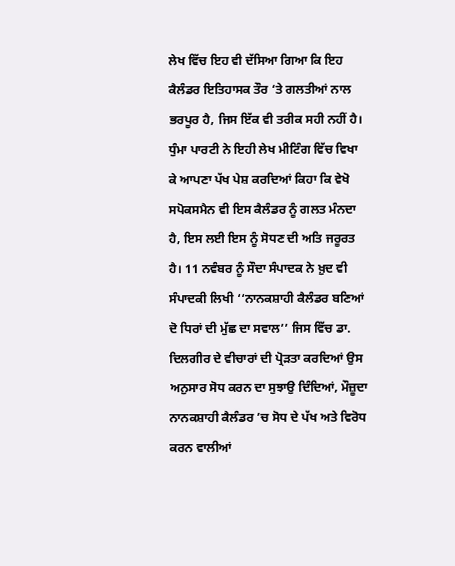ਲੇਖ ਵਿੱਚ ਇਹ ਵੀ ਦੱਸਿਆ ਗਿਆ ਕਿ ਇਹ ਕੈਲੰਡਰ ਇਤਿਹਾਸਕ ਤੌਰ ‘ਤੇ ਗਲਤੀਆਂ ਨਾਲ ਭਰਪੂਰ ਹੈ, ਜਿਸ ਇੱਕ ਵੀ ਤਰੀਕ ਸਹੀ ਨਹੀਂ ਹੈ। ਧੁੰਮਾ ਪਾਰਟੀ ਨੇ ਇਹੀ ਲੇਖ ਮੀਟਿੰਗ ਵਿੱਚ ਵਿਖਾ ਕੇ ਆਪਣਾ ਪੱਖ ਪੇਸ਼ ਕਰਦਿਆਂ ਕਿਹਾ ਕਿ ਵੇਖੋ ਸਪੋਕਸਮੈਨ ਵੀ ਇਸ ਕੈਲੰਡਰ ਨੂੰ ਗਲਤ ਮੰਨਦਾ ਹੈ, ਇਸ ਲਈ ਇਸ ਨੂੰ ਸੋਧਣ ਦੀ ਅਤਿ ਜਰੂਰਤ ਹੈ। 11 ਨਵੰਬਰ ਨੂੰ ਸੌਦਾ ਸੰਪਾਦਕ ਨੇ ਖ਼ੁਦ ਵੀ ਸੰਪਾਦਕੀ ਲਿਖੀ ‘‘ਨਾਨਕਸ਼ਾਹੀ ਕੈਲੰਡਰ ਬਣਿਆਂ ਦੋ ਧਿਰਾਂ ਦੀ ਮੁੱਛ ਦਾ ਸਵਾਲ’’ ਜਿਸ ਵਿੱਚ ਡਾ. ਦਿਲਗੀਰ ਦੇ ਵੀਚਾਰਾਂ ਦੀ ਪ੍ਰੋੜਤਾ ਕਰਦਿਆਂ ਉਸ ਅਨੁਸਾਰ ਸੋਧ ਕਰਨ ਦਾ ਸੁਝਾਉ ਦਿੰਦਿਆਂ, ਮੌਜ਼ੂਦਾ ਨਾਨਕਸ਼ਾਹੀ ਕੈਲੰਡਰ ’ਚ ਸੋਧ ਦੇ ਪੱਖ ਅਤੇ ਵਿਰੋਧ ਕਰਨ ਵਾਲੀਆਂ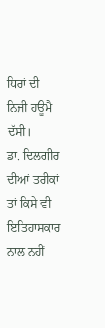ਧਿਰਾਂ ਦੀ ਨਿਜੀ ਹਊਮੈ ਦੱਸੀ।
ਡਾ. ਦਿਲਗੀਰ ਦੀਆਂ ਤਰੀਕਾਂ ਤਾਂ ਕਿਸੇ ਵੀ ਇਤਿਹਾਸਕਾਰ ਨਾਲ ਨਹੀਂ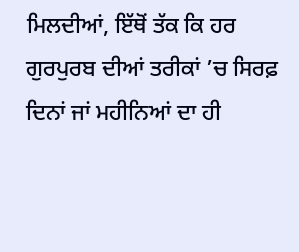ਮਿਲਦੀਆਂ, ਇੱਥੋਂ ਤੱਕ ਕਿ ਹਰ ਗੁਰਪੁਰਬ ਦੀਆਂ ਤਰੀਕਾਂ ’ਚ ਸਿਰਫ਼ ਦਿਨਾਂ ਜਾਂ ਮਹੀਨਿਆਂ ਦਾ ਹੀ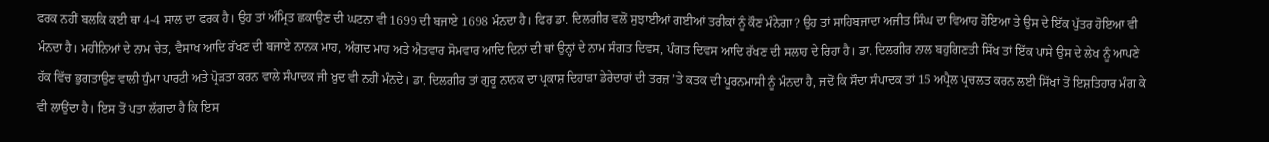ਫਰਕ ਨਹੀਂ ਬਲਕਿ ਕਈ ਥਾ 4-4 ਸਾਲ ਦਾ ਫਰਕ ਹੈ। ਉਹ ਤਾਂ ਅੰਮ੍ਰਿਤ ਛਕਾਉਣ ਦੀ ਘਟਨਾ ਵੀ 1699 ਦੀ ਬਜਾਏ 1698 ਮੰਨਦਾ ਹੈ। ਫਿਰ ਡਾ. ਦਿਲਗੀਰ ਵਲੋਂ ਸੁਝਾਈਆਂ ਗਈਆਂ ਤਰੀਕਾਂ ਨੂੰ ਕੌਣ ਮੰਨੇਗਾ? ਉਹ ਤਾਂ ਸਾਹਿਬਜਾਦਾ ਅਜੀਤ ਸਿੰਘ ਦਾ ਵਿਆਹ ਹੋਇਆ ਤੇ ਉਸ ਦੇ ਇੱਕ ਪੁੱਤਰ ਹੋਇਆ ਵੀ ਮੰਨਦਾ ਹੈ। ਮਹੀਨਿਆਂ ਦੇ ਨਾਮ ਚੇਤ, ਵੈਸਾਖ ਆਦਿ ਰੱਖਣ ਦੀ ਬਜਾਏ ਨਾਨਕ ਮਾਹ, ਅੰਗਦ ਮਾਹ ਅਤੇ ਐਤਵਾਰ ਸੋਮਵਾਰ ਆਦਿ ਦਿਨਾਂ ਦੀ ਥਾਂ ਉਨ੍ਹਾਂ ਦੇ ਨਾਮ ਸੰਗਤ ਦਿਵਸ, ਪੰਗਤ ਦਿਵਸ ਆਦਿ ਰੱਖਣ ਦੀ ਸਲਾਹ ਦੇ ਰਿਹਾ ਹੈ। ਡਾ. ਦਿਲਗੀਰ ਨਾਲ ਬਹੁਗਿਣਤੀ ਸਿੱਖ ਤਾਂ ਇੱਕ ਪਾਸੇ ਉਸ ਦੇ ਲੇਖ ਨੂੰ ਆਪਣੇ ਹੱਕ ਵਿੱਚ ਭੁਗਤਾਉਣ ਵਾਲੀ ਧੁੰਮਾ ਪਾਰਟੀ ਅਤੇ ਪ੍ਰੋੜਤਾ ਕਰਨ ਵਾਲੇ ਸੰਪਾਦਕ ਜੀ ਖ਼ੁਦ ਵੀ ਨਹੀਂ ਮੰਨਦੇ। ਡਾ. ਦਿਲਗੀਰ ਤਾਂ ਗੁਰੂ ਨਾਨਕ ਦਾ ਪ੍ਰਕਾਸ਼ ਦਿਹਾੜਾ ਡੇਰੇਦਾਰਾਂ ਦੀ ਤਰਜ਼ ’ਤੇ ਕਤਕ ਦੀ ਪੂਰਨਮਾਸੀ ਨੂੰ ਮੰਨਦਾ ਹੈ, ਜਦੋਂ ਕਿ ਸੌਦਾ ਸੰਪਾਦਕ ਤਾਂ 15 ਅਪ੍ਰੈਲ ਪ੍ਰਚਲਤ ਕਰਨ ਲਈ ਸਿੱਖਾਂ ਤੋਂ ਇਸ਼ਤਿਹਾਰ ਮੰਗ ਕੇ ਵੀ ਲਾਉਂਦਾ ਹੈ। ਇਸ ਤੋਂ ਪਤਾ ਲੱਗਦਾ ਹੈ ਕਿ ਇਸ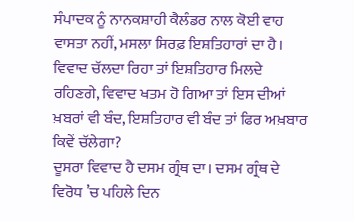ਸੰਪਾਦਕ ਨੂੰ ਨਾਨਕਸ਼ਾਹੀ ਕੈਲੰਡਰ ਨਾਲ ਕੋਈ ਵਾਹ ਵਾਸਤਾ ਨਹੀਂ, ਮਸਲਾ ਸਿਰਫ਼ ਇਸ਼ਤਿਹਾਰਾਂ ਦਾ ਹੈ। ਵਿਵਾਦ ਚੱਲਦਾ ਰਿਹਾ ਤਾਂ ਇਸ਼ਤਿਹਾਰ ਮਿਲਦੇ ਰਹਿਣਗੇ, ਵਿਵਾਦ ਖਤਮ ਹੋ ਗਿਆ ਤਾਂ ਇਸ ਦੀਆਂ ਖ਼ਬਰਾਂ ਵੀ ਬੰਦ, ਇਸ਼ਤਿਹਾਰ ਵੀ ਬੰਦ ਤਾਂ ਫਿਰ ਅਖ਼ਬਾਰ ਕਿਵੇਂ ਚੱਲੇਗਾ?
ਦੂਸਰਾ ਵਿਵਾਦ ਹੈ ਦਸਮ ਗ੍ਰੰਥ ਦਾ। ਦਸਮ ਗ੍ਰੰਥ ਦੇ ਵਿਰੋਧ ’ਚ ਪਹਿਲੇ ਦਿਨ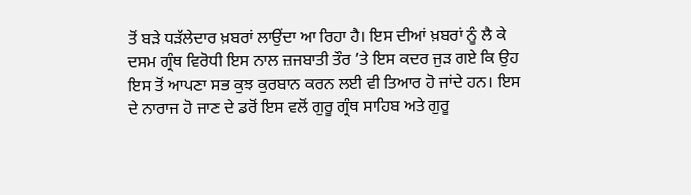ਤੋਂ ਬੜੇ ਧੜੱਲੇਦਾਰ ਖ਼ਬਰਾਂ ਲਾਉਂਦਾ ਆ ਰਿਹਾ ਹੈ। ਇਸ ਦੀਆਂ ਖ਼ਬਰਾਂ ਨੂੰ ਲੈ ਕੇ ਦਸਮ ਗ੍ਰੰਥ ਵਿਰੋਧੀ ਇਸ ਨਾਲ ਜ਼ਜਬਾਤੀ ਤੌਰ ’ਤੇ ਇਸ ਕਦਰ ਜੁੜ ਗਏ ਕਿ ਉਹ ਇਸ ਤੋਂ ਆਪਣਾ ਸਭ ਕੁਝ ਕੁਰਬਾਨ ਕਰਨ ਲਈ ਵੀ ਤਿਆਰ ਹੋ ਜਾਂਦੇ ਹਨ। ਇਸ ਦੇ ਨਾਰਾਜ ਹੋ ਜਾਣ ਦੇ ਡਰੋਂ ਇਸ ਵਲੋਂ ਗੁਰੂ ਗ੍ਰੰਥ ਸਾਹਿਬ ਅਤੇ ਗੁਰੂ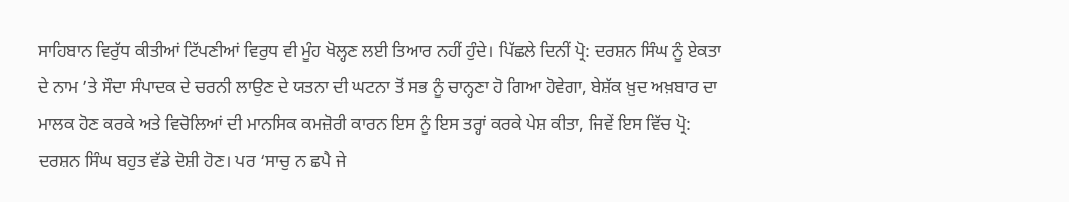ਸਾਹਿਬਾਨ ਵਿਰੁੱਧ ਕੀਤੀਆਂ ਟਿੱਪਣੀਆਂ ਵਿਰੁਧ ਵੀ ਮੂੰਹ ਖੋਲ੍ਹਣ ਲਈ ਤਿਆਰ ਨਹੀਂ ਹੁੰਦੇ। ਪਿੱਛਲੇ ਦਿਨੀਂ ਪ੍ਰੋ: ਦਰਸ਼ਨ ਸਿੰਘ ਨੂੰ ਏਕਤਾ ਦੇ ਨਾਮ ’ਤੇ ਸੌਦਾ ਸੰਪਾਦਕ ਦੇ ਚਰਨੀ ਲਾਉਣ ਦੇ ਯਤਨਾ ਦੀ ਘਟਨਾ ਤੋਂ ਸਭ ਨੂੰ ਚਾਨ੍ਹਣਾ ਹੋ ਗਿਆ ਹੋਵੇਗਾ, ਬੇਸ਼ੱਕ ਖ਼ੁਦ ਅਖ਼ਬਾਰ ਦਾ ਮਾਲਕ ਹੋਣ ਕਰਕੇ ਅਤੇ ਵਿਚੋਲਿਆਂ ਦੀ ਮਾਨਸਿਕ ਕਮਜ਼ੋਰੀ ਕਾਰਨ ਇਸ ਨੂੰ ਇਸ ਤਰ੍ਹਾਂ ਕਰਕੇ ਪੇਸ਼ ਕੀਤਾ, ਜਿਵੇਂ ਇਸ ਵਿੱਚ ਪ੍ਰੋ: ਦਰਸ਼ਨ ਸਿੰਘ ਬਹੁਤ ਵੱਡੇ ਦੋਸ਼ੀ ਹੋਣ। ਪਰ ‘ਸਾਚੁ ਨ ਛਪੈ ਜੇ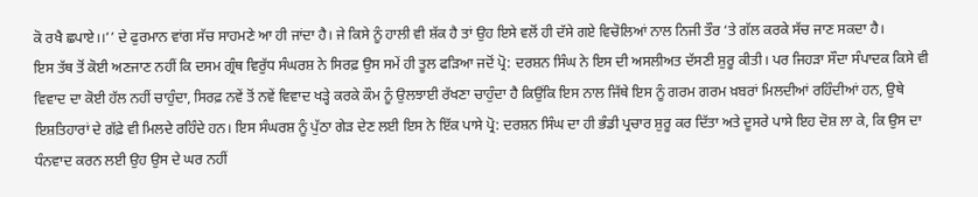ਕੋ ਰਖੈ ਛਪਾਏ।।’’ ਦੇ ਫੁਰਮਾਨ ਵਾਂਗ ਸੱਚ ਸਾਹਮਣੇ ਆ ਹੀ ਜਾਂਦਾ ਹੈ। ਜੇ ਕਿਸੇ ਨੂੰ ਹਾਲੀ ਵੀ ਸ਼ੱਕ ਹੈ ਤਾਂ ਉਹ ਇਸੇ ਵਲੋਂ ਹੀ ਦੱਸੇ ਗਏ ਵਿਚੋਲਿਆਂ ਨਾਲ ਨਿਜੀ ਤੌਰ ‘ਤੇ ਗੱਲ ਕਰਕੇ ਸੱਚ ਜਾਣ ਸਕਦਾ ਹੈ।
ਇਸ ਤੱਥ ਤੋਂ ਕੋਈ ਅਣਜਾਣ ਨਹੀਂ ਕਿ ਦਸਮ ਗ੍ਰੰਥ ਵਿਰੁੱਧ ਸੰਘਰਸ਼ ਨੇ ਸਿਰਫ਼ ਉਸ ਸਮੇਂ ਹੀ ਤੂਲ ਫੜਿਆ ਜਦੋਂ ਪ੍ਰੋ: ਦਰਸ਼ਨ ਸਿੰਘ ਨੇ ਇਸ ਦੀ ਅਸਲੀਅਤ ਦੱਸਣੀ ਸ਼ੁਰੂ ਕੀਤੀ। ਪਰ ਜਿਹੜਾ ਸੌਦਾ ਸੰਪਾਦਕ ਕਿਸੇ ਵੀ ਵਿਵਾਦ ਦਾ ਕੋਈ ਹੱਲ ਨਹੀਂ ਚਾਹੁੰਦਾ, ਸਿਰਫ਼ ਨਵੇਂ ਤੋਂ ਨਵੇਂ ਵਿਵਾਦ ਖੜ੍ਹੇ ਕਰਕੇ ਕੌਮ ਨੂੰ ਉਲਝਾਈ ਰੱਖਣਾ ਚਾਹੁੰਦਾ ਹੈ ਕਿਉਂਕਿ ਇਸ ਨਾਲ ਜਿੱਥੇ ਇਸ ਨੂੰ ਗਰਮ ਗਰਮ ਖ਼ਬਰਾਂ ਮਿਲਦੀਆਂ ਰਹਿੰਦੀਆਂ ਹਨ, ਉਥੇ ਇਸ਼ਤਿਹਾਰਾਂ ਦੇ ਗੱਫ਼ੇ ਵੀ ਮਿਲਦੇ ਰਹਿੰਦੇ ਹਨ। ਇਸ ਸੰਘਰਸ਼ ਨੂੰ ਪੁੱਠਾ ਗੇੜ ਦੇਣ ਲਈ ਇਸ ਨੇ ਇੱਕ ਪਾਸੇ ਪ੍ਰੋ: ਦਰਸ਼ਨ ਸਿੰਘ ਦਾ ਹੀ ਭੰਡੀ ਪ੍ਰਚਾਰ ਸ਼ੁਰੂ ਕਰ ਦਿੱਤਾ ਅਤੇ ਦੂਸਰੇ ਪਾਸੇ ਇਹ ਦੋਸ਼ ਲਾ ਕੇ, ਕਿ ਉਸ ਦਾ ਧੰਨਵਾਦ ਕਰਨ ਲਈ ਉਹ ਉਸ ਦੇ ਘਰ ਨਹੀਂ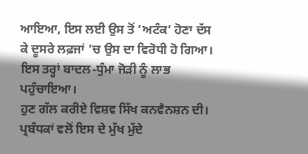ਆਇਆ, ਇਸ ਲਈ ਉਸ ਤੋਂ ‘ਅਟੰਕ’ ਹੋਣਾ ਦੱਸ ਕੇ ਦੂਸਰੇ ਲਫ਼ਜਾਂ ’ਚ ਉਸ ਦਾ ਵਿਰੋਧੀ ਹੋ ਗਿਆ। ਇਸ ਤਰ੍ਹਾਂ ਬਾਦਲ-ਧੁੰਮਾ ਜੋੜੀ ਨੂੰ ਲਾਭ ਪਹੁੰਚਾਇਆ।
ਹੁਣ ਗੱਲ ਕਰੀਏ ਵਿਸ਼ਵ ਸਿੱਖ ਕਨਵੈਨਸ਼ਨ ਦੀ। ਪ੍ਰਬੰਧਕਾਂ ਵਲੋਂ ਇਸ ਦੇ ਮੁੱਖ ਮੁੱਦੇ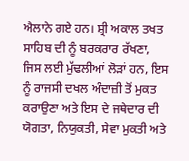ਐਲਾਨੇ ਗਏ ਹਨ। ਸ਼੍ਰੀ ਅਕਾਲ ਤਖਤ ਸਾਹਿਬ ਦੀ ਨੂੰ ਬਰਕਰਾਰ ਰੱਖਣਾ, ਜਿਸ ਲਈ ਮੁੱਢਲੀਆਂ ਲੋੜਾਂ ਹਨ, ਇਸ ਨੂੰ ਰਾਜਸੀ ਦਖਲ ਅੰਦਾਜ਼ੀ ਤੋਂ ਮੁਕਤ ਕਰਾਉਣਾ ਅਤੇ ਇਸ ਦੇ ਜਥੇਦਾਰ ਦੀ ਯੋਗਤਾ, ਨਿਯੁਕਤੀ, ਸੇਵਾ ਮੁਕਤੀ ਅਤੇ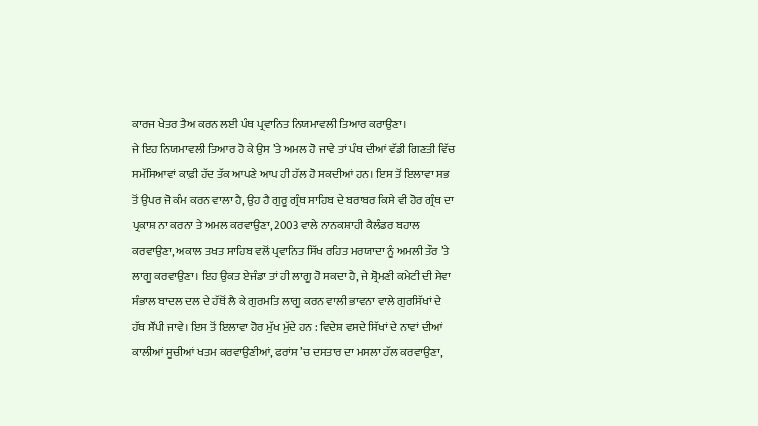ਕਾਰਜ ਖੇਤਰ ਤੈਅ ਕਰਨ ਲਈ ਪੰਥ ਪ੍ਰਵਾਨਿਤ ਨਿਯਮਾਵਲੀ ਤਿਆਰ ਕਰਾਉਣਾ।
ਜੇ ਇਹ ਨਿਯਮਾਵਲੀ ਤਿਆਰ ਹੋ ਕੇ ਉਸ ’ਤੇ ਅਮਲ ਹੋ ਜਾਵੇ ਤਾਂ ਪੰਥ ਦੀਆਂ ਵੱਡੀ ਗਿਣਤੀ ਵਿੱਚ ਸਮੱਸਿਆਵਾਂ ਕਾਫ਼ੀ ਹੱਦ ਤੱਕ ਆਪਣੇ ਆਪ ਹੀ ਹੱਲ ਹੋ ਸਕਦੀਆਂ ਹਨ। ਇਸ ਤੋਂ ਇਲਾਵਾ ਸਭ ਤੋਂ ਉਪਰ ਜੋ ਕੰਮ ਕਰਨ ਵਾਲਾ ਹੈ, ਉਹ ਹੈ ਗੁਰੂ ਗ੍ਰੰਥ ਸਾਹਿਬ ਦੇ ਬਰਾਬਰ ਕਿਸੇ ਵੀ ਹੋਰ ਗ੍ਰੰਥ ਦਾ ਪ੍ਰਕਾਸ਼ ਨਾ ਕਰਨਾ ਤੇ ਅਮਲ ਕਰਵਾਉਣਾ, 2003 ਵਾਲੇ ਨਾਨਕਸ਼ਾਹੀ ਕੈਲੰਡਰ ਬਹਾਲ ਕਰਵਾਉਣਾ, ਅਕਾਲ ਤਖਤ ਸਾਹਿਬ ਵਲੋਂ ਪ੍ਰਵਾਨਿਤ ਸਿੱਖ ਰਹਿਤ ਮਰਯਾਦਾ ਨੂੰ ਅਮਲੀ ਤੌਰ ’ਤੇ ਲਾਗੂ ਕਰਵਾਉਣਾ। ਇਹ ਉਕਤ ਏਜੰਡਾ ਤਾਂ ਹੀ ਲਾਗੂ ਹੋ ਸਕਦਾ ਹੈ, ਜੇ ਸ਼੍ਰੋਮਣੀ ਕਮੇਟੀ ਦੀ ਸੇਵਾ ਸੰਭਾਲ ਬਾਦਲ ਦਲ ਦੇ ਹੱਥੋਂ ਲੈ ਕੇ ਗੁਰਮਤਿ ਲਾਗੂ ਕਰਨ ਵਾਲੀ ਭਾਵਨਾ ਵਾਲੇ ਗੁਰਸਿੱਖਾਂ ਦੇ ਹੱਥ ਸੌਂਪੀ ਜਾਵੇ। ਇਸ ਤੋਂ ਇਲਾਵਾ ਹੋਰ ਮੁੱਖ ਮੁੱਦੇ ਹਨ : ਵਿਦੇਸ਼ ਵਸਦੇ ਸਿੱਖਾਂ ਦੇ ਨਾਵਾਂ ਦੀਆਂ ਕਾਲੀਆਂ ਸੂਚੀਆਂ ਖਤਮ ਕਰਵਾਉਣੀਆਂ, ਫਰਾਂਸ ’ਚ ਦਸਤਾਰ ਦਾ ਮਸਲਾ ਹੱਲ ਕਰਵਾਉਣਾ,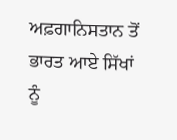ਅਫ਼ਗਾਨਿਸਤਾਨ ਤੋਂ ਭਾਰਤ ਆਏ ਸਿੱਖਾਂ ਨੂੰ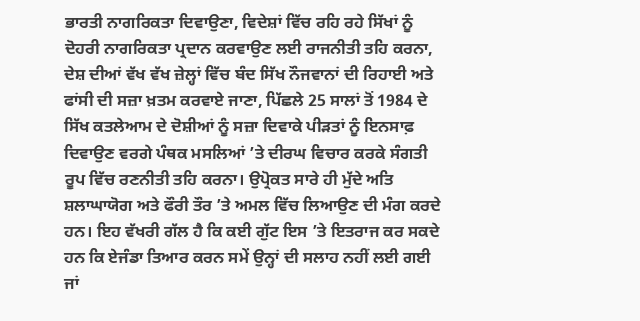ਭਾਰਤੀ ਨਾਗਰਿਕਤਾ ਦਿਵਾਉਣਾ, ਵਿਦੇਸ਼ਾਂ ਵਿੱਚ ਰਹਿ ਰਹੇ ਸਿੱਖਾਂ ਨੂੰ ਦੋਹਰੀ ਨਾਗਰਿਕਤਾ ਪ੍ਰਦਾਨ ਕਰਵਾਉਣ ਲਈ ਰਾਜਨੀਤੀ ਤਹਿ ਕਰਨਾ, ਦੇਸ਼ ਦੀਆਂ ਵੱਖ ਵੱਖ ਜ਼ੇਲ੍ਹਾਂ ਵਿੱਚ ਬੰਦ ਸਿੱਖ ਨੌਜਵਾਨਾਂ ਦੀ ਰਿਹਾਈ ਅਤੇ ਫਾਂਸੀ ਦੀ ਸਜ਼ਾ ਖ਼ਤਮ ਕਰਵਾਏ ਜਾਣਾ, ਪਿੱਛਲੇ 25 ਸਾਲਾਂ ਤੋਂ 1984 ਦੇ ਸਿੱਖ ਕਤਲੇਆਮ ਦੇ ਦੋਸ਼ੀਆਂ ਨੂੰ ਸਜ਼ਾ ਦਿਵਾਕੇ ਪੀੜਤਾਂ ਨੂੰ ਇਨਸਾਫ਼ ਦਿਵਾਉਣ ਵਰਗੇ ਪੰਥਕ ਮਸਲਿਆਂ ’ਤੇ ਦੀਰਘ ਵਿਚਾਰ ਕਰਕੇ ਸੰਗਤੀ ਰੂਪ ਵਿੱਚ ਰਣਨੀਤੀ ਤਹਿ ਕਰਨਾ। ਉਪ੍ਰੋਕਤ ਸਾਰੇ ਹੀ ਮੁੱਦੇ ਅਤਿ ਸ਼ਲਾਘਾਯੋਗ ਅਤੇ ਫੌਰੀ ਤੌਰ ’ਤੇ ਅਮਲ ਵਿੱਚ ਲਿਆਉਣ ਦੀ ਮੰਗ ਕਰਦੇ ਹਨ। ਇਹ ਵੱਖਰੀ ਗੱਲ ਹੈ ਕਿ ਕਈ ਗੁੱਟ ਇਸ ’ਤੇ ਇਤਰਾਜ ਕਰ ਸਕਦੇ ਹਨ ਕਿ ਏਜੰਡਾ ਤਿਆਰ ਕਰਨ ਸਮੇਂ ਉਨ੍ਹਾਂ ਦੀ ਸਲਾਹ ਨਹੀਂ ਲਈ ਗਈ ਜਾਂ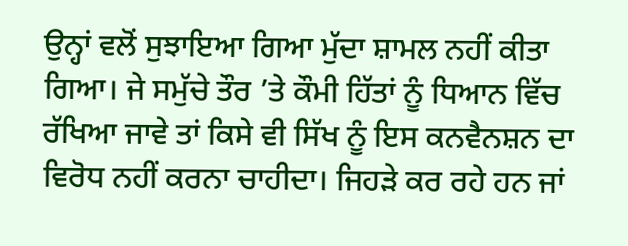ਉਨ੍ਹਾਂ ਵਲੋਂ ਸੁਝਾਇਆ ਗਿਆ ਮੁੱਦਾ ਸ਼ਾਮਲ ਨਹੀਂ ਕੀਤਾ ਗਿਆ। ਜੇ ਸਮੁੱਚੇ ਤੌਰ ’ਤੇ ਕੌਮੀ ਹਿੱਤਾਂ ਨੂੰ ਧਿਆਨ ਵਿੱਚ ਰੱਖਿਆ ਜਾਵੇ ਤਾਂ ਕਿਸੇ ਵੀ ਸਿੱਖ ਨੂੰ ਇਸ ਕਨਵੈਨਸ਼ਨ ਦਾ ਵਿਰੋਧ ਨਹੀਂ ਕਰਨਾ ਚਾਹੀਦਾ। ਜਿਹੜੇ ਕਰ ਰਹੇ ਹਨ ਜਾਂ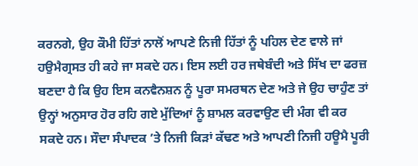ਕਰਨਗੇ, ਉਹ ਕੌਮੀ ਹਿੱਤਾਂ ਨਾਲੋਂ ਆਪਣੇ ਨਿਜੀ ਹਿੱਤਾਂ ਨੂੰ ਪਹਿਲ ਦੇਣ ਵਾਲੇ ਜਾਂ ਹਉਮੈਗ੍ਰਸਤ ਹੀ ਕਹੇ ਜਾ ਸਕਦੇ ਹਨ। ਇਸ ਲਈ ਹਰ ਜਥੇਬੰਦੀ ਅਤੇ ਸਿੱਖ ਦਾ ਫਰਜ਼ ਬਣਦਾ ਹੈ ਕਿ ਉਹ ਇਸ ਕਨਵੈਨਸ਼ਨ ਨੂੰ ਪੂਰਾ ਸਮਰਥਨ ਦੇਣ ਅਤੇ ਜੇ ਉਹ ਚਾਹੁੰਣ ਤਾਂ ਉਨ੍ਹਾਂ ਅਨੁਸਾਰ ਹੋਰ ਰਹਿ ਗਏ ਮੁੱਦਿਆਂ ਨੂੰ ਸ਼ਾਮਲ ਕਰਵਾਉਣ ਦੀ ਮੰਗ ਵੀ ਕਰ ਸਕਦੇ ਹਨ। ਸੌਦਾ ਸੰਪਾਦਕ ’ਤੇ ਨਿਜੀ ਕਿੜਾਂ ਕੱਢਣ ਅਤੇ ਆਪਣੀ ਨਿਜੀ ਹਊਮੈ ਪੂਰੀ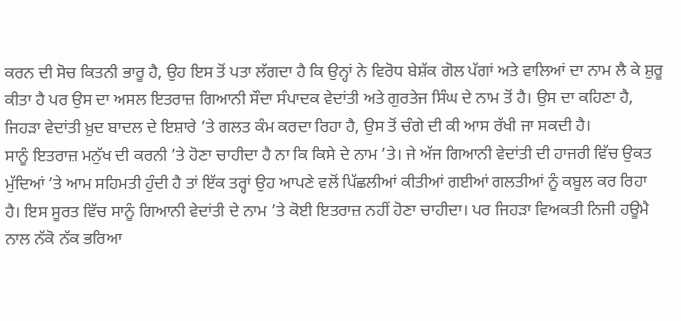ਕਰਨ ਦੀ ਸੋਚ ਕਿਤਨੀ ਭਾਰੂ ਹੈ, ਉਹ ਇਸ ਤੋਂ ਪਤਾ ਲੱਗਦਾ ਹੈ ਕਿ ਉਨ੍ਹਾਂ ਨੇ ਵਿਰੋਧ ਬੇਸ਼ੱਕ ਗੋਲ ਪੱਗਾਂ ਅਤੇ ਵਾਲਿਆਂ ਦਾ ਨਾਮ ਲੈ ਕੇ ਸ਼ੁਰੂ ਕੀਤਾ ਹੈ ਪਰ ਉਸ ਦਾ ਅਸਲ ਇਤਰਾਜ਼ ਗਿਆਨੀ ਸੌਦਾ ਸੰਪਾਦਕ ਵੇਦਾਂਤੀ ਅਤੇ ਗੁਰਤੇਜ ਸਿੰਘ ਦੇ ਨਾਮ ਤੋਂ ਹੈ। ਉਸ ਦਾ ਕਹਿਣਾ ਹੈ, ਜਿਹੜਾ ਵੇਦਾਂਤੀ ਖ਼ੁਦ ਬਾਦਲ ਦੇ ਇਸ਼ਾਰੇ ’ਤੇ ਗਲਤ ਕੰਮ ਕਰਦਾ ਰਿਹਾ ਹੈ, ਉਸ ਤੋਂ ਚੰਗੇ ਦੀ ਕੀ ਆਸ ਰੱਖੀ ਜਾ ਸਕਦੀ ਹੈ।
ਸਾਨੂੰ ਇਤਰਾਜ਼ ਮਨੁੱਖ ਦੀ ਕਰਨੀ ’ਤੇ ਹੋਣਾ ਚਾਹੀਦਾ ਹੈ ਨਾ ਕਿ ਕਿਸੇ ਦੇ ਨਾਮ ’ਤੇ। ਜੇ ਅੱਜ ਗਿਆਨੀ ਵੇਦਾਂਤੀ ਦੀ ਹਾਜਰੀ ਵਿੱਚ ਉਕਤ ਮੁੱਦਿਆਂ ’ਤੇ ਆਮ ਸਹਿਮਤੀ ਹੁੰਦੀ ਹੈ ਤਾਂ ਇੱਕ ਤਰ੍ਹਾਂ ਉਹ ਆਪਣੇ ਵਲੋਂ ਪਿੱਛਲੀਆਂ ਕੀਤੀਆਂ ਗਈਆਂ ਗਲਤੀਆਂ ਨੂੰ ਕਬੂਲ ਕਰ ਰਿਹਾ ਹੈ। ਇਸ ਸੂਰਤ ਵਿੱਚ ਸਾਨੂੰ ਗਿਆਨੀ ਵੇਦਾਂਤੀ ਦੇ ਨਾਮ ’ਤੇ ਕੋਈ ਇਤਰਾਜ਼ ਨਹੀਂ ਹੋਣਾ ਚਾਹੀਦਾ। ਪਰ ਜਿਹੜਾ ਵਿਅਕਤੀ ਨਿਜੀ ਹਊਮੈ ਨਾਲ ਨੱਕੋ ਨੱਕ ਭਰਿਆ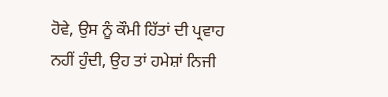ਹੋਵੇ, ਉਸ ਨੂੰ ਕੌਮੀ ਹਿੱਤਾਂ ਦੀ ਪ੍ਰਵਾਹ ਨਹੀਂ ਹੁੰਦੀ, ਉਹ ਤਾਂ ਹਮੇਸ਼ਾਂ ਨਿਜੀ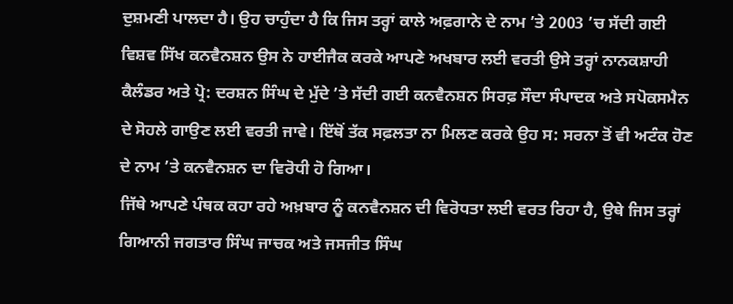ਦੁਸ਼ਮਣੀ ਪਾਲਦਾ ਹੈ। ਉਹ ਚਾਹੁੰਦਾ ਹੈ ਕਿ ਜਿਸ ਤਰ੍ਹਾਂ ਕਾਲੇ ਅਫ਼ਗਾਨੇ ਦੇ ਨਾਮ ’ਤੇ 2003 ’ਚ ਸੱਦੀ ਗਈ ਵਿਸ਼ਵ ਸਿੱਖ ਕਨਵੈਨਸ਼ਨ ਉਸ ਨੇ ਹਾਈਜੈਕ ਕਰਕੇ ਆਪਣੇ ਅਖਬਾਰ ਲਈ ਵਰਤੀ ਉਸੇ ਤਰ੍ਹਾਂ ਨਾਨਕਸ਼ਾਹੀ ਕੈਲੰਡਰ ਅਤੇ ਪ੍ਰੋ: ਦਰਸ਼ਨ ਸਿੰਘ ਦੇ ਮੁੱਦੇ ’ਤੇ ਸੱਦੀ ਗਈ ਕਨਵੈਨਸ਼ਨ ਸਿਰਫ਼ ਸੌਦਾ ਸੰਪਾਦਕ ਅਤੇ ਸਪੋਕਸਮੈਨ ਦੇ ਸੋਹਲੇ ਗਾਉਣ ਲਈ ਵਰਤੀ ਜਾਵੇ। ਇੱਥੋਂ ਤੱਕ ਸਫ਼ਲਤਾ ਨਾ ਮਿਲਣ ਕਰਕੇ ਉਹ ਸ: ਸਰਨਾ ਤੋਂ ਵੀ ਅਟੰਕ ਹੋਣ ਦੇ ਨਾਮ ’ਤੇ ਕਨਵੈਨਸ਼ਨ ਦਾ ਵਿਰੋਧੀ ਹੋ ਗਿਆ।
ਜਿੱਥੇ ਆਪਣੇ ਪੰਥਕ ਕਹਾ ਰਹੇ ਅਖ਼ਬਾਰ ਨੂੰ ਕਨਵੈਨਸ਼ਨ ਦੀ ਵਿਰੋਧਤਾ ਲਈ ਵਰਤ ਰਿਹਾ ਹੈ, ਉਥੇ ਜਿਸ ਤਰ੍ਹਾਂ ਗਿਆਨੀ ਜਗਤਾਰ ਸਿੰਘ ਜਾਚਕ ਅਤੇ ਜਸਜੀਤ ਸਿੰਘ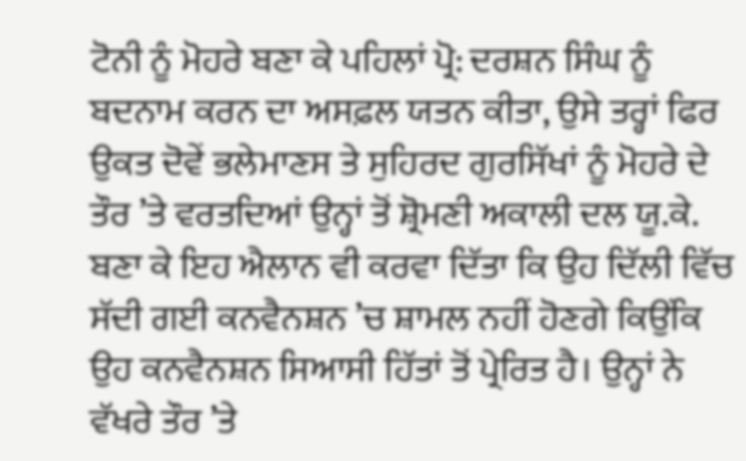ਟੋਨੀ ਨੂੰ ਮੋਹਰੇ ਬਣਾ ਕੇ ਪਹਿਲਾਂ ਪ੍ਰੋ: ਦਰਸ਼ਨ ਸਿੰਘ ਨੂੰ ਬਦਨਾਮ ਕਰਨ ਦਾ ਅਸਫ਼ਲ ਯਤਨ ਕੀਤਾ, ਉਸੇ ਤਰ੍ਹਾਂ ਫਿਰ ਉਕਤ ਦੋਵੇਂ ਭਲੇਮਾਣਸ ਤੇ ਸੁਹਿਰਦ ਗੁਰਸਿੱਖਾਂ ਨੂੰ ਮੋਹਰੇ ਦੇ ਤੌਰ ’ਤੇ ਵਰਤਦਿਆਂ ਉਨ੍ਹਾਂ ਤੋਂ ਸ਼੍ਰੋਮਣੀ ਅਕਾਲੀ ਦਲ ਯੂ.ਕੇ. ਬਣਾ ਕੇ ਇਹ ਐਲਾਨ ਵੀ ਕਰਵਾ ਦਿੱਤਾ ਕਿ ਉਹ ਦਿੱਲੀ ਵਿੱਚ ਸੱਦੀ ਗਈ ਕਨਵੈਨਸ਼ਨ ’ਚ ਸ਼ਾਮਲ ਨਹੀਂ ਹੋਣਗੇ ਕਿਉਂਕਿ ਉਹ ਕਨਵੈਨਸ਼ਨ ਸਿਆਸੀ ਹਿੱਤਾਂ ਤੋਂ ਪ੍ਰੇਰਿਤ ਹੈ। ਉਨ੍ਹਾਂ ਨੇ ਵੱਖਰੇ ਤੌਰ ’ਤੇ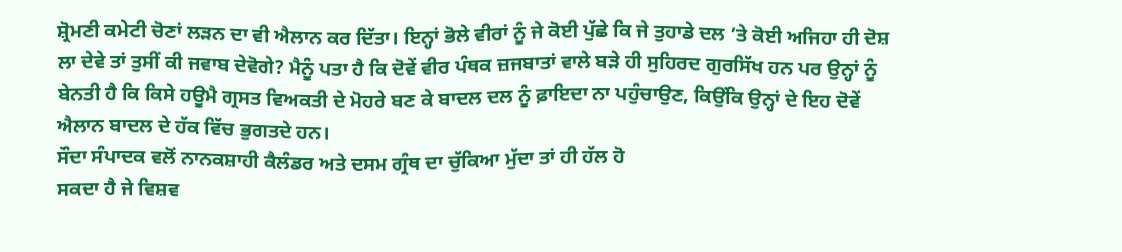ਸ਼੍ਰੋਮਣੀ ਕਮੇਟੀ ਚੋਣਾਂ ਲੜਨ ਦਾ ਵੀ ਐਲਾਨ ਕਰ ਦਿੱਤਾ। ਇਨ੍ਹਾਂ ਭੋਲੇ ਵੀਰਾਂ ਨੂੰ ਜੇ ਕੋਈ ਪੁੱਛੇ ਕਿ ਜੇ ਤੁਹਾਡੇ ਦਲ ’ਤੇ ਕੋਈ ਅਜਿਹਾ ਹੀ ਦੋਸ਼ ਲਾ ਦੇਵੇ ਤਾਂ ਤੁਸੀਂ ਕੀ ਜਵਾਬ ਦੇਵੋਗੇ? ਮੈਨੂੰ ਪਤਾ ਹੈ ਕਿ ਦੋਵੇਂ ਵੀਰ ਪੰਥਕ ਜ਼ਜਬਾਤਾਂ ਵਾਲੇ ਬੜੇ ਹੀ ਸੁਹਿਰਦ ਗੁਰਸਿੱਖ ਹਨ ਪਰ ਉਨ੍ਹਾਂ ਨੂੰ ਬੇਨਤੀ ਹੈ ਕਿ ਕਿਸੇ ਹਊਮੈ ਗ੍ਰਸਤ ਵਿਅਕਤੀ ਦੇ ਮੋਹਰੇ ਬਣ ਕੇ ਬਾਦਲ ਦਲ ਨੂੰ ਫ਼ਾਇਦਾ ਨਾ ਪਹੁੰਚਾਉਣ, ਕਿਉਂਕਿ ਉਨ੍ਹਾਂ ਦੇ ਇਹ ਦੋਵੇਂ ਐਲਾਨ ਬਾਦਲ ਦੇ ਹੱਕ ਵਿੱਚ ਭੁਗਤਦੇ ਹਨ।
ਸੌਦਾ ਸੰਪਾਦਕ ਵਲੋਂ ਨਾਨਕਸ਼ਾਹੀ ਕੈਲੰਡਰ ਅਤੇ ਦਸਮ ਗ੍ਰੰਥ ਦਾ ਚੁੱਕਿਆ ਮੁੱਦਾ ਤਾਂ ਹੀ ਹੱਲ ਹੋ
ਸਕਦਾ ਹੈ ਜੇ ਵਿਸ਼ਵ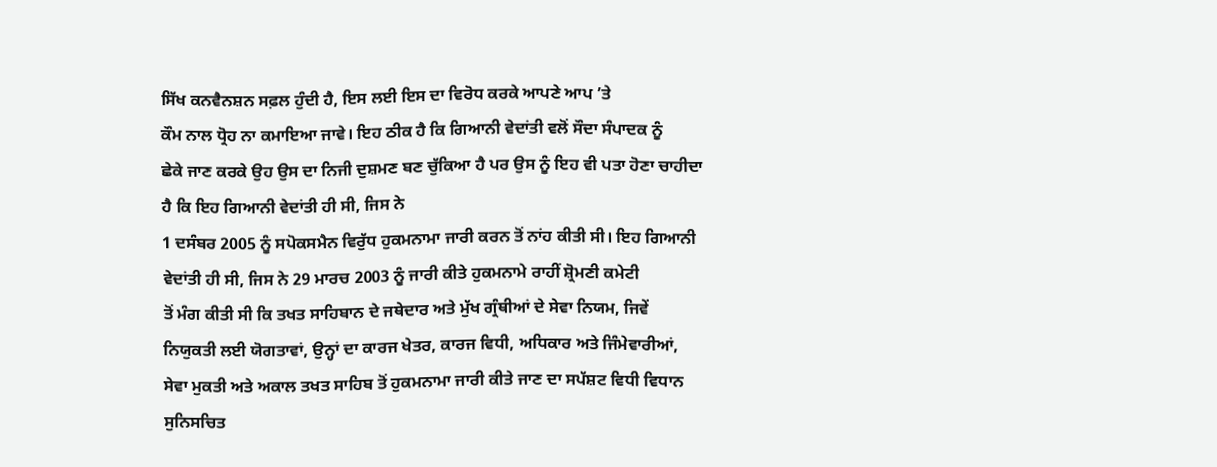ਸਿੱਖ ਕਨਵੈਨਸ਼ਨ ਸਫ਼ਲ ਹੁੰਦੀ ਹੈ, ਇਸ ਲਈ ਇਸ ਦਾ ਵਿਰੋਧ ਕਰਕੇ ਆਪਣੇ ਆਪ ’ਤੇ
ਕੌਮ ਨਾਲ ਧ੍ਰੋਹ ਨਾ ਕਮਾਇਆ ਜਾਵੇ। ਇਹ ਠੀਕ ਹੈ ਕਿ ਗਿਆਨੀ ਵੇਦਾਂਤੀ ਵਲੋਂ ਸੌਦਾ ਸੰਪਾਦਕ ਨੂੰ
ਛੇਕੇ ਜਾਣ ਕਰਕੇ ਉਹ ਉਸ ਦਾ ਨਿਜੀ ਦੁਸ਼ਮਣ ਬਣ ਚੁੱਕਿਆ ਹੈ ਪਰ ਉਸ ਨੂੰ ਇਹ ਵੀ ਪਤਾ ਹੋਣਾ ਚਾਹੀਦਾ
ਹੈ ਕਿ ਇਹ ਗਿਆਨੀ ਵੇਦਾਂਤੀ ਹੀ ਸੀ, ਜਿਸ ਨੇ
1 ਦਸੰਬਰ 2005 ਨੂੰ ਸਪੋਕਸਮੈਨ ਵਿਰੁੱਧ ਹੁਕਮਨਾਮਾ ਜਾਰੀ ਕਰਨ ਤੋਂ ਨਾਂਹ ਕੀਤੀ ਸੀ। ਇਹ ਗਿਆਨੀ
ਵੇਦਾਂਤੀ ਹੀ ਸੀ, ਜਿਸ ਨੇ 29 ਮਾਰਚ 2003 ਨੂੰ ਜਾਰੀ ਕੀਤੇ ਹੁਕਮਨਾਮੇ ਰਾਹੀਂ ਸ਼੍ਰੋਮਣੀ ਕਮੇਟੀ
ਤੋਂ ਮੰਗ ਕੀਤੀ ਸੀ ਕਿ ਤਖਤ ਸਾਹਿਬਾਨ ਦੇ ਜਥੇਦਾਰ ਅਤੇ ਮੁੱਖ ਗ੍ਰੰਥੀਆਂ ਦੇ ਸੇਵਾ ਨਿਯਮ, ਜਿਵੇਂ
ਨਿਯੁਕਤੀ ਲਈ ਯੋਗਤਾਵਾਂ, ਉਨ੍ਹਾਂ ਦਾ ਕਾਰਜ ਖੇਤਰ, ਕਾਰਜ ਵਿਧੀ, ਅਧਿਕਾਰ ਅਤੇ ਜਿੰਮੇਵਾਰੀਆਂ,
ਸੇਵਾ ਮੁਕਤੀ ਅਤੇ ਅਕਾਲ ਤਖਤ ਸਾਹਿਬ ਤੋਂ ਹੁਕਮਨਾਮਾ ਜਾਰੀ ਕੀਤੇ ਜਾਣ ਦਾ ਸਪੱਸ਼ਟ ਵਿਧੀ ਵਿਧਾਨ
ਸੁਨਿਸਚਿਤ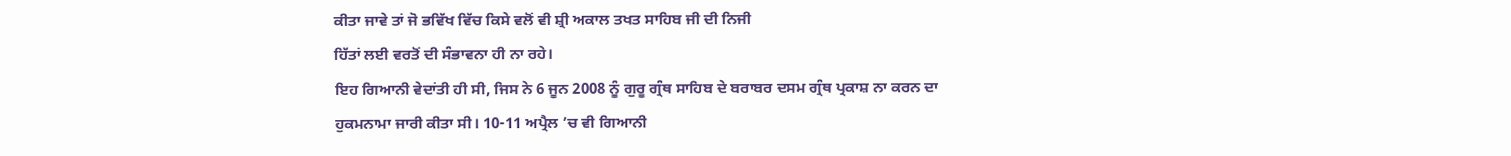ਕੀਤਾ ਜਾਵੇ ਤਾਂ ਜੋ ਭਵਿੱਖ ਵਿੱਚ ਕਿਸੇ ਵਲੋਂ ਵੀ ਸ਼੍ਰੀ ਅਕਾਲ ਤਖਤ ਸਾਹਿਬ ਜੀ ਦੀ ਨਿਜੀ
ਹਿੱਤਾਂ ਲਈ ਵਰਤੋਂ ਦੀ ਸੰਭਾਵਨਾ ਹੀ ਨਾ ਰਹੇ।
ਇਹ ਗਿਆਨੀ ਵੇਦਾਂਤੀ ਹੀ ਸੀ, ਜਿਸ ਨੇ 6 ਜੂਨ 2008 ਨੂੰ ਗੁਰੂ ਗ੍ਰੰਥ ਸਾਹਿਬ ਦੇ ਬਰਾਬਰ ਦਸਮ ਗ੍ਰੰਥ ਪ੍ਰਕਾਸ਼ ਨਾ ਕਰਨ ਦਾ ਹੁਕਮਨਾਮਾ ਜਾਰੀ ਕੀਤਾ ਸੀ। 10-11 ਅਪ੍ਰੈਲ ’ਚ ਵੀ ਗਿਆਨੀ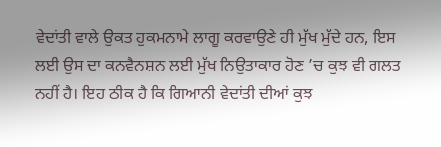ਵੇਦਾਂਤੀ ਵਾਲੇ ਉਕਤ ਹੁਕਮਨਾਮੇ ਲਾਗੂ ਕਰਵਾਉਣੇ ਹੀ ਮੁੱਖ ਮੁੱਦੇ ਹਨ, ਇਸ ਲਈ ਉਸ ਦਾ ਕਨਵੈਨਸ਼ਨ ਲਈ ਮੁੱਖ ਨਿਉਤਾਕਾਰ ਹੋਣ ’ਚ ਕੁਝ ਵੀ ਗਲਤ ਨਹੀਂ ਹੈ। ਇਹ ਠੀਕ ਹੈ ਕਿ ਗਿਆਨੀ ਵੇਦਾਂਤੀ ਦੀਆਂ ਕੁਝ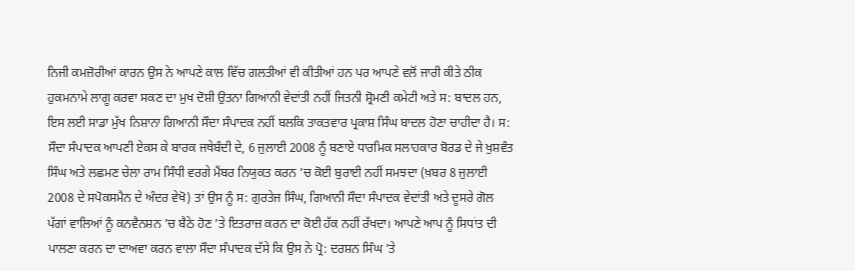ਨਿਜੀ ਕਮਜ਼ੋਰੀਆਂ ਕਾਰਨ ਉਸ ਨੇ ਆਪਣੇ ਕਾਲ ਵਿੱਚ ਗਲਤੀਆਂ ਵੀ ਕੀਤੀਆਂ ਹਨ ਪਰ ਆਪਣੇ ਵਲੋਂ ਜਾਰੀ ਕੀਤੇ ਠੀਕ ਹੁਕਮਨਾਮੇ ਲਾਗੂ ਕਰਵਾ ਸਕਣ ਦਾ ਮੁਖ ਦੋਸ਼ੀ ਉਤਨਾ ਗਿਆਨੀ ਵੇਦਾਂਤੀ ਨਹੀਂ ਜਿਤਨੀ ਸ਼੍ਰੋਮਣੀ ਕਮੇਟੀ ਅਤੇ ਸ: ਬਾਦਲ ਹਨ, ਇਸ ਲਈ ਸਾਡਾ ਮੁੱਖ ਨਿਸ਼ਾਨਾ ਗਿਆਨੀ ਸੌਦਾ ਸੰਪਾਦਕ ਨਹੀਂ ਬਲਕਿ ਤਾਕਤਵਾਰ ਪ੍ਰਕਾਸ਼ ਸਿੰਘ ਬਾਦਲ ਹੋਣਾ ਚਾਹੀਦਾ ਹੈ। ਸ: ਸੌਦਾ ਸੰਪਾਦਕ ਆਪਣੀ ਏਕਸ ਕੇ ਬਾਰਕ ਜਥੇਬੰਦੀ ਦੇ, 6 ਜੁਲਾਈ 2008 ਨੂੰ ਬਣਾਏ ਧਾਰਮਿਕ ਸਲਾਹਕਾਰ ਬੋਰਡ ਦੇ ਜੇ ਖੁਸ਼ਵੰਤ ਸਿੰਘ ਅਤੇ ਲਛਮਣ ਚੇਲਾ ਰਾਮ ਸਿੰਧੀ ਵਰਗੇ ਮੈਂਬਰ ਨਿਯੁਕਤ ਕਰਨ ’ਚ ਕੋਈ ਬੁਰਾਈ ਨਹੀਂ ਸਮਝਦਾ (ਖ਼ਬਰ 8 ਜੁਲਾਈ 2008 ਦੇ ਸਪੋਕਸਮੈਨ ਦੇ ਅੰਦਰ ਵੇਖੋ) ਤਾਂ ਉਸ ਨੂੰ ਸ: ਗੁਰਤੇਜ ਸਿੰਘ, ਗਿਆਨੀ ਸੌਦਾ ਸੰਪਾਦਕ ਵੇਦਾਂਤੀ ਅਤੇ ਦੂਸਰੇ ਗੋਲ ਪੱਗਾਂ ਵਾਲਿਆਂ ਨੂੰ ਕਨਵੈਨਸ਼ਨ ’ਚ ਬੈਠੇ ਹੋਣ ’ਤੇ ਇਤਰਾਜ਼ ਕਰਨ ਦਾ ਕੋਈ ਹੱਕ ਨਹੀਂ ਰੱਖਦਾ। ਆਪਣੇ ਆਪ ਨੂੰ ਸਿਧਾਂਤ ਦੀ ਪਾਲਣਾ ਕਰਨ ਦਾ ਦਾਅਵਾ ਕਰਨ ਵਾਲਾ ਸੌਦਾ ਸੰਪਾਦਕ ਦੱਸੇ ਕਿ ਉਸ ਨੇ ਪ੍ਰੋ: ਦਰਸ਼ਨ ਸਿੰਘ ’ਤੇ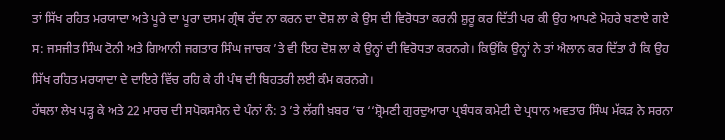ਤਾਂ ਸਿੱਖ ਰਹਿਤ ਮਰਯਾਦਾ ਅਤੇ ਪੂਰੇ ਦਾ ਪੂਰਾ ਦਸਮ ਗ੍ਰੰਥ ਰੱਦ ਨਾ ਕਰਨ ਦਾ ਦੋਸ਼ ਲਾ ਕੇ ਉਸ ਦੀ ਵਿਰੋਧਤਾ ਕਰਨੀ ਸ਼ੁਰੂ ਕਰ ਦਿੱਤੀ ਪਰ ਕੀ ਉਹ ਆਪਣੇ ਮੋਹਰੇ ਬਣਾਏ ਗਏ ਸ: ਜਸਜੀਤ ਸਿੰਘ ਟੋਨੀ ਅਤੇ ਗਿਆਨੀ ਜਗਤਾਰ ਸਿੰਘ ਜਾਚਕ ’ਤੇ ਵੀ ਇਹ ਦੋਸ਼ ਲਾ ਕੇ ਉਨ੍ਹਾਂ ਦੀ ਵਿਰੋਧਤਾ ਕਰਨਗੇ। ਕਿਉਂਕਿ ਉਨ੍ਹਾਂ ਨੇ ਤਾਂ ਐਲਾਨ ਕਰ ਦਿੱਤਾ ਹੈ ਕਿ ਉਹ ਸਿੱਖ ਰਹਿਤ ਮਰਯਾਦਾ ਦੇ ਦਾਇਰੇ ਵਿੱਚ ਰਹਿ ਕੇ ਹੀ ਪੰਥ ਦੀ ਬਿਹਤਰੀ ਲਈ ਕੰਮ ਕਰਨਗੇ।
ਹੱਥਲਾ ਲੇਖ ਪੜ੍ਹ ਕੇ ਅਤੇ 22 ਮਾਰਚ ਦੀ ਸਪੋਕਸਮੈਨ ਦੇ ਪੰਨਾਂ ਨੰ: 3 ’ਤੇ ਲੱਗੀ ਖ਼ਬਰ ’ਚ ‘‘ਸ਼੍ਰੋਮਣੀ ਗੁਰਦੁਆਰਾ ਪ੍ਰਬੰਧਕ ਕਮੇਟੀ ਦੇ ਪ੍ਰਧਾਨ ਅਵਤਾਰ ਸਿੰਘ ਮੱਕੜ ਨੇ ਸਰਨਾ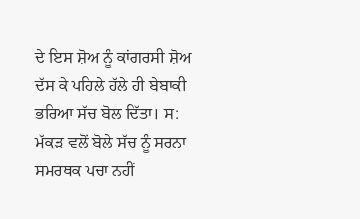ਦੇ ਇਸ ਸ਼ੋਅ ਨੂੰ ਕਾਂਗਰਸੀ ਸ਼ੋਅ ਦੱਸ ਕੇ ਪਹਿਲੇ ਹੱਲੇ ਹੀ ਬੇਬਾਕੀ ਭਰਿਆ ਸੱਚ ਬੋਲ ਦਿੱਤਾ। ਸ: ਮੱਕੜ ਵਲੋਂ ਬੋਲੇ ਸੱਚ ਨੂੰ ਸਰਨਾ ਸਮਰਥਕ ਪਚਾ ਨਹੀਂ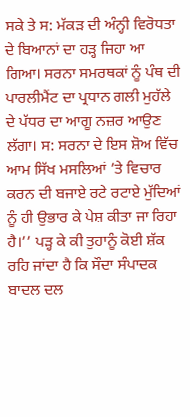ਸਕੇ ਤੇ ਸ: ਮੱਕੜ ਦੀ ਅੰਨ੍ਹੀ ਵਿਰੋਧਤਾ ਦੇ ਬਿਆਨਾਂ ਦਾ ਹੜ੍ਹ ਜਿਹਾ ਆ ਗਿਆ। ਸਰਨਾ ਸਮਰਥਕਾਂ ਨੂੰ ਪੰਥ ਦੀ ਪਾਰਲੀਮੈਂਟ ਦਾ ਪ੍ਰਧਾਨ ਗਲੀ ਮੁਹੱਲੇ ਦੇ ਪੱਧਰ ਦਾ ਆਗੂ ਨਜ਼ਰ ਆਉਣ ਲੱਗਾ। ਸ: ਸਰਨਾ ਦੇ ਇਸ ਸ਼ੋਅ ਵਿੱਚ ਆਮ ਸਿੱਖ ਮਸਲਿਆਂ ’ਤੇ ਵਿਚਾਰ ਕਰਨ ਦੀ ਬਜਾਏ ਰਟੇ ਰਟਾਏ ਮੁੱਦਿਆਂ ਨੂੰ ਹੀ ਉਭਾਰ ਕੇ ਪੇਸ਼ ਕੀਤਾ ਜਾ ਰਿਹਾ ਹੈ।’’ ਪੜ੍ਹ ਕੇ ਕੀ ਤੁਹਾਨੂੰ ਕੋਈ ਸ਼ੱਕ ਰਹਿ ਜਾਂਦਾ ਹੈ ਕਿ ਸੌਦਾ ਸੰਪਾਦਕ ਬਾਦਲ ਦਲ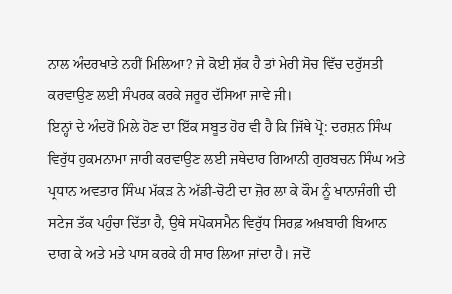ਨਾਲ ਅੰਦਰਖਾਤੇ ਨਹੀਂ ਮਿਲਿਆ? ਜੇ ਕੋਈ ਸ਼ੱਕ ਹੈ ਤਾਂ ਮੇਰੀ ਸੋਚ ਵਿੱਚ ਦਰੁੱਸਤੀ ਕਰਵਾਉਣ ਲਈ ਸੰਪਰਕ ਕਰਕੇ ਜਰੂਰ ਦੱਸਿਆ ਜਾਵੇ ਜੀ।
ਇਨ੍ਹਾਂ ਦੇ ਅੰਦਰੋਂ ਮਿਲੇ ਹੋਣ ਦਾ ਇੱਕ ਸਬੂਤ ਹੋਰ ਵੀ ਹੈ ਕਿ ਜਿੱਥੇ ਪ੍ਰੋ: ਦਰਸ਼ਨ ਸਿੰਘ ਵਿਰੁੱਧ ਹੁਕਮਨਾਮਾ ਜਾਰੀ ਕਰਵਾਉਣ ਲਈ ਜਥੇਦਾਰ ਗਿਆਨੀ ਗੁਰਬਚਨ ਸਿੰਘ ਅਤੇ ਪ੍ਰਧਾਨ ਅਵਤਾਰ ਸਿੰਘ ਮੱਕੜ ਨੇ ਅੱਡੀ-ਚੋਟੀ ਦਾ ਜ਼ੋਰ ਲਾ ਕੇ ਕੌਮ ਨੂੰ ਖਾਨਾਜੰਗੀ ਦੀ ਸਟੇਜ ਤੱਕ ਪਹੁੰਚਾ ਦਿੱਤਾ ਹੈ, ਉਥੇ ਸਪੋਕਸਮੈਨ ਵਿਰੁੱਧ ਸਿਰਫ਼ ਅਖ਼ਬਾਰੀ ਬਿਆਨ ਦਾਗ ਕੇ ਅਤੇ ਮਤੇ ਪਾਸ ਕਰਕੇ ਹੀ ਸਾਰ ਲਿਆ ਜਾਂਦਾ ਹੈ। ਜਦੋਂ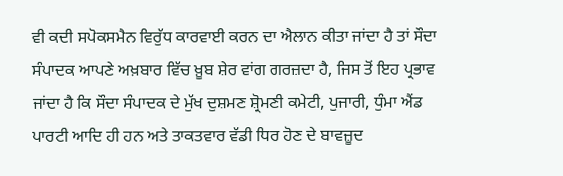ਵੀ ਕਦੀ ਸਪੋਕਸਮੈਨ ਵਿਰੁੱਧ ਕਾਰਵਾਈ ਕਰਨ ਦਾ ਐਲਾਨ ਕੀਤਾ ਜਾਂਦਾ ਹੈ ਤਾਂ ਸੌਦਾ ਸੰਪਾਦਕ ਆਪਣੇ ਅਖ਼ਬਾਰ ਵਿੱਚ ਖ਼ੂਬ ਸ਼ੇਰ ਵਾਂਗ ਗਰਜ਼ਦਾ ਹੈ, ਜਿਸ ਤੋਂ ਇਹ ਪ੍ਰਭਾਵ ਜਾਂਦਾ ਹੈ ਕਿ ਸੌਦਾ ਸੰਪਾਦਕ ਦੇ ਮੁੱਖ ਦੁਸ਼ਮਣ ਸ਼੍ਰੋਮਣੀ ਕਮੇਟੀ, ਪੁਜਾਰੀ, ਧੁੰਮਾ ਐਂਡ ਪਾਰਟੀ ਆਦਿ ਹੀ ਹਨ ਅਤੇ ਤਾਕਤਵਾਰ ਵੱਡੀ ਧਿਰ ਹੋਣ ਦੇ ਬਾਵਜ਼ੂਦ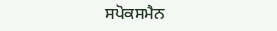ਸਪੋਕਸਮੈਨ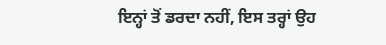ਇਨ੍ਹਾਂ ਤੋਂ ਡਰਦਾ ਨਹੀਂ, ਇਸ ਤਰ੍ਹਾਂ ਉਹ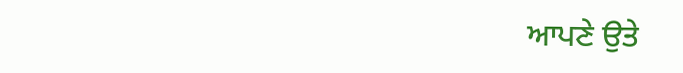ਆਪਣੇ ਉਤੇ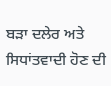ਬੜਾ ਦਲੇਰ ਅਤੇ ਸਿਧਾਂਤਵਾਦੀ ਹੋਣ ਦੀ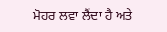ਮੋਹਰ ਲਵਾ ਲੈਂਦਾ ਹੈ ਅਤੇ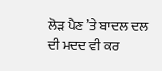ਲੋੜ ਪੈਣ ’ਤੇ ਬਾਦਲ ਦਲ ਦੀ ਮਦਦ ਵੀ ਕਰ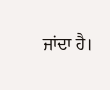ਜਾਂਦਾ ਹੈ।